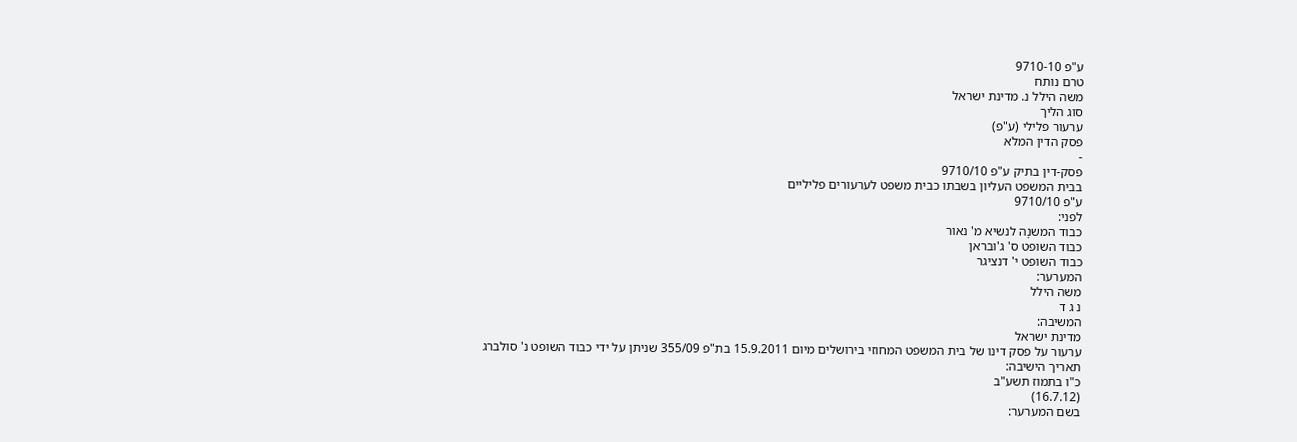ע"פ 9710-10
טרם נותח
משה הילל נ. מדינת ישראל
סוג הליך
ערעור פלילי (ע"פ)
פסק הדין המלא
-
פסק-דין בתיק ע"פ 9710/10
בבית המשפט העליון בשבתו כבית משפט לערעורים פליליים
ע"פ 9710/10
לפני:
כבוד המשנָה לנשיא מ' נאור
כבוד השופט ס' ג'ובראן
כבוד השופט י' דנציגר
המערער:
משה הילל
נ ג ד
המשיבה:
מדינת ישראל
ערעור על פסק דינו של בית המשפט המחוזי בירושלים מיום 15.9.2011 בת"פ 355/09 שניתן על ידי כבוד השופט נ' סולברג
תאריך הישיבה:
כ"ו בתמוז תשע"ב
(16.7.12)
בשם המערער: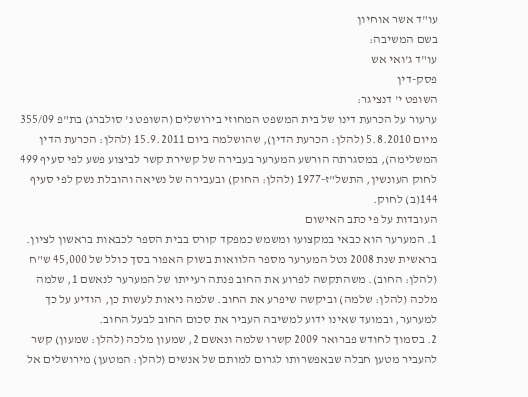עו"ד אשר אוחיון
בשם המשיבה:
עו"ד ג'ואי אש
פסק-דין
השופט י' דנציגר:
ערעור על הכרעת דינו של בית המשפט המחוזי בירושלים (השופט נ' סולברג) בת"פ 355/09 מיום 5.8.2010 (להלן: הכרעת הדין), שהושלמה ביום 15.9.2011 (להלן: הכרעת הדין המשלימה), במסגרתה הורשע המערער בעבירה של קשירת קשר לביצוע פשע לפי סעיף 499 לחוק העונשין, התשל"ז-1977 (להלן: החוק) ובעבירה של נשיאה והובלת נשק לפי סעיף 144(ב) לחוק.
העובדות על פי כתב האישום
1. המערער הוא כבאי במקצועו ומשמש כמפקד קורס בבית הספר לכבאות בראשון לציון. בראשית שנת 2008 נטל המערער מספר הלוואות בשוק האפור בסך כולל של 45,000 ש"ח (להלן: החוב). משהתקשה לפרוע את החוב פנתה רעייתו של המערער לנאשם 1, שלמה מלכה (להלן: שלמה) וביקשה שיפרע את החוב. שלמה ניאות לעשות כן, הודיע על כך למערער, ובמועד שאינו ידוע למשיבה העביר את סכום החוב לבעל החוב.
2. בסמוך לחודש פברואר 2009 קשרו שלמה ונאשם 2, שמעון מלכה (להלן: שמעון) קשר להעביר מטען חבלה שבאפשרותו לגרום למותם של אנשים (להלן: המטען) מירושלים אל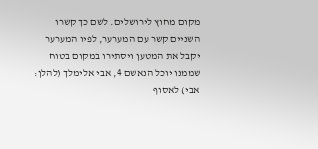מקום מחוץ לירושלים. לשם כך קשרו השניים קשר עם המערער, לפיו המערער יקבל את המטען ויסתירו במקום בטוח שממנו יוכל הנאשם 4, אבי אלימלך (להלן: אבי) לאסוף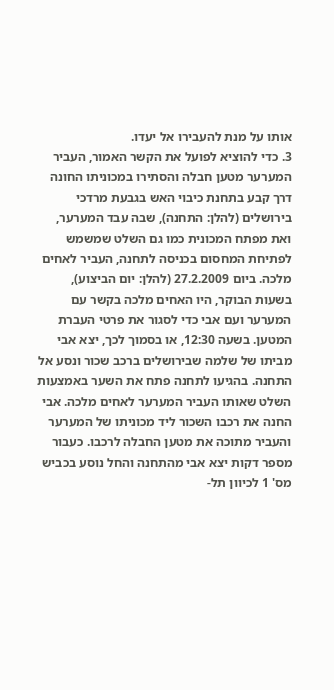אותו על מנת להעבירו אל יעדו.
3. כדי להוציא לפועל את הקשר האמור, העביר המערער מטען חבלה והסתירו במכוניתו החונה דרך קבע בתחנת כיבוי האש בגבעת מרדכי בירושלים (להלן: התחנה), שבה עבד המערער, ואת מפתח המכונית כמו גם השלט שמשמש לפתיחת המחסום בכניסה לתחנה, העביר לאחים מלכה. ביום 27.2.2009 (להלן: יום הביצוע), בשעות הבוקר, היו האחים מלכה בקשר עם המערער ועם אבי כדי לסגור את פרטי העברת המטען. בשעה 12:30, או בסמוך לכך, יצא אבי מביתו של שלמה שבירושלים ברכב שכור ונסע אל התחנה. בהגיעו לתחנה פתח את השער באמצעות השלט שאותו העביר המערער לאחים מלכה. אבי החנה את רכבו השכור ליד מכוניתו של המערער והעביר מתוכה את מטען החבלה לרכבו. כעבור מספר דקות יצא אבי מהתחנה והחל נוסע בכביש מס' 1 לכיוון תל-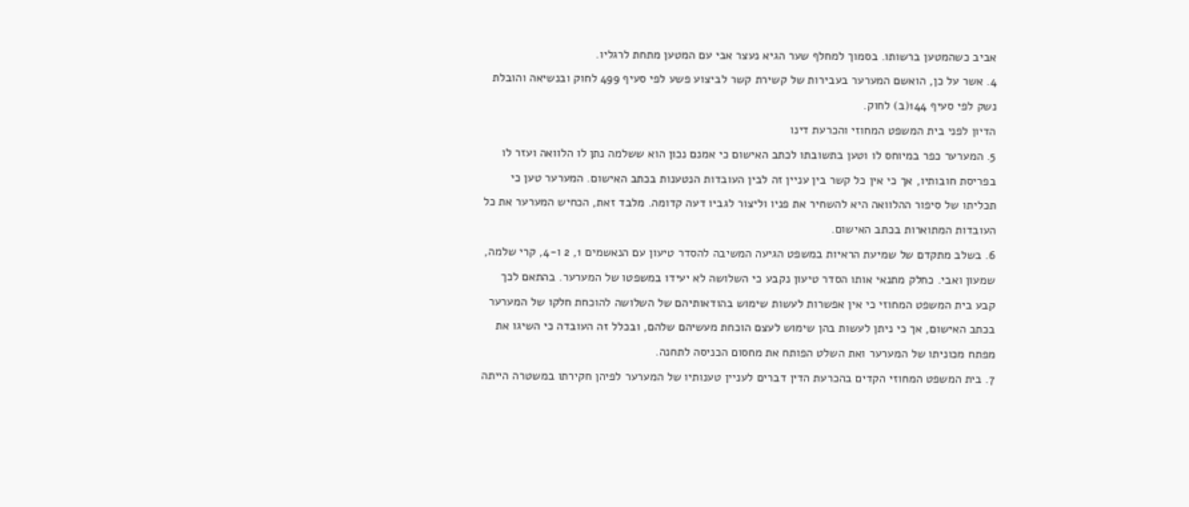אביב כשהמטען ברשותו. בסמוך למחלף שער הגיא נעצר אבי עם המטען מתחת לרגליו.
4. אשר על כן, הואשם המערער בעבירות של קשירת קשר לביצוע פשע לפי סעיף 499 לחוק ובנשיאה והובלת נשק לפי סעיף 144(ב) לחוק.
הדיון לפני בית המשפט המחוזי והכרעת דינו
5. המערער כפר במיוחס לו וטען בתשובתו לכתב האישום כי אמנם נכון הוא ששלמה נתן לו הלוואה ועזר לו בפריסת חובותיו, אך כי אין כל קשר בין עניין זה לבין העובדות הנטענות בכתב האישום. המערער טען כי תכליתו של סיפור ההלוואה היא להשחיר את פניו וליצור לגביו דעה קדומה. מלבד זאת, הכחיש המערער את כל העובדות המתוארות בכתב האישום.
6. בשלב מתקדם של שמיעת הראיות במשפט הגיעה המשיבה להסדר טיעון עם הנאשמים 1, 2 ו-4, קרי שלמה, שמעון ואבי. כחלק מתנאי אותו הסדר טיעון נקבע כי השלושה לא יעידו במשפטו של המערער. בהתאם לכך קבע בית המשפט המחוזי כי אין אפשרות לעשות שימוש בהודאותיהם של השלושה להוכחת חלקו של המערער בכתב האישום, אך כי ניתן לעשות בהן שימוש לעצם הוכחת מעשיהם שלהם, ובכלל זה העובדה כי השיגו את מפתח מכוניתו של המערער ואת השלט הפותח את מחסום הכניסה לתחנה.
7. בית המשפט המחוזי הקדים בהכרעת הדין דברים לעניין טענותיו של המערער לפיהן חקירתו במשטרה הייתה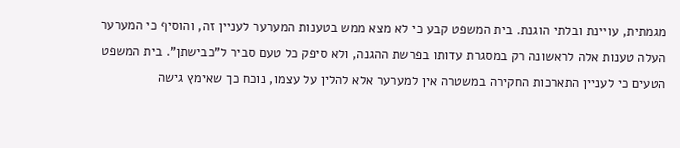מגמתית, עויינת ובלתי הוגנת. בית המשפט קבע כי לא מצא ממש בטענות המערער לעניין זה, והוסיף כי המערער העלה טענות אלה לראשונה רק במסגרת עדותו בפרשת ההגנה, ולא סיפק כל טעם סביר ל"כבישתן". בית המשפט הטעים כי לעניין התארכות החקירה במשטרה אין למערער אלא להלין על עצמו, נוכח כך שאימץ גישה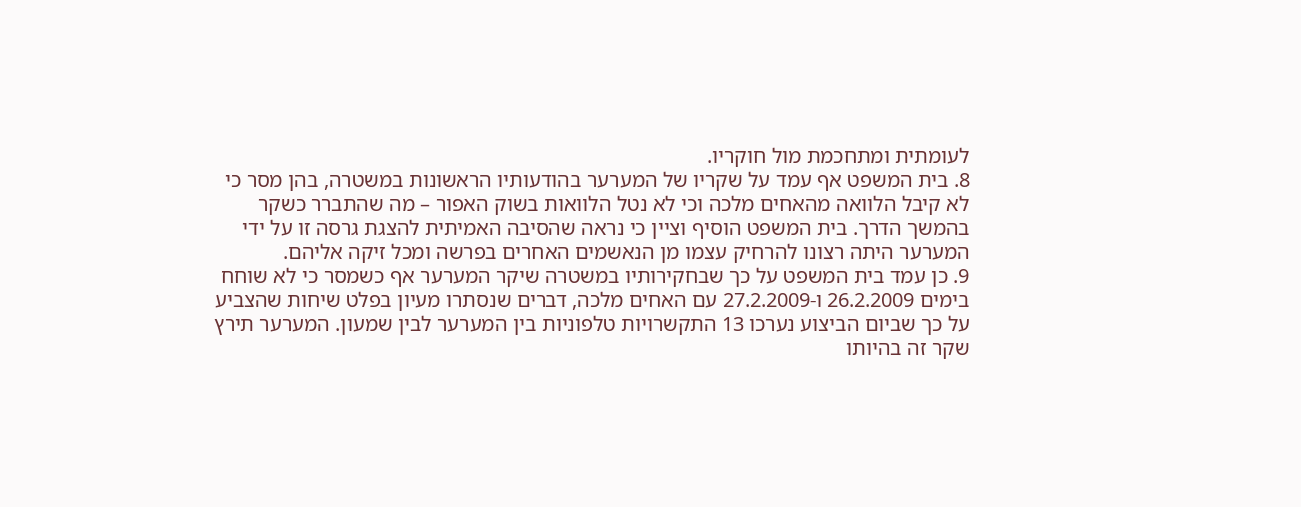לעומתית ומתחכמת מול חוקריו.
8. בית המשפט אף עמד על שקריו של המערער בהודעותיו הראשונות במשטרה, בהן מסר כי לא קיבל הלוואה מהאחים מלכה וכי לא נטל הלוואות בשוק האפור – מה שהתברר כשקר בהמשך הדרך. בית המשפט הוסיף וציין כי נראה שהסיבה האמיתית להצגת גרסה זו על ידי המערער היתה רצונו להרחיק עצמו מן הנאשמים האחרים בפרשה ומכל זיקה אליהם.
9. כן עמד בית המשפט על כך שבחקירותיו במשטרה שיקר המערער אף כשמסר כי לא שוחח בימים 26.2.2009 ו-27.2.2009 עם האחים מלכה, דברים שנסתרו מעיון בפלט שיחות שהצביע על כך שביום הביצוע נערכו 13 התקשרויות טלפוניות בין המערער לבין שמעון. המערער תירץ שקר זה בהיותו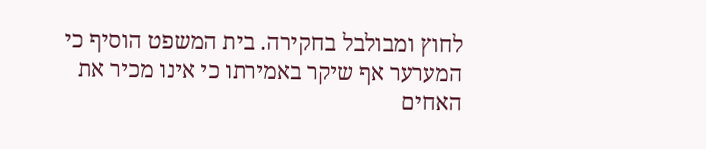לחוץ ומבולבל בחקירה. בית המשפט הוסיף כי המערער אף שיקר באמירתו כי אינו מכיר את האחים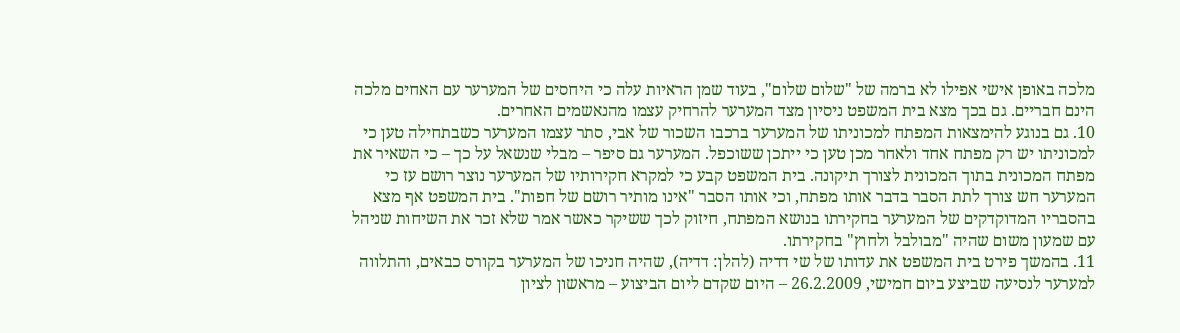מלכה באופן אישי אפילו לא ברמה של "שלום שלום", בעוד שמן הראיות עלה כי היחסים של המערער עם האחים מלכה הינם חבריים. גם בכך מצא בית המשפט ניסיון מצד המערער להרחיק עצמו מהנאשמים האחרים.
10. גם בנוגע להימצאות המפתח למכוניתו של המערער ברכבו השכור של אבי, סתר עצמו המערער כשבתחילה טען כי למכוניתו יש רק מפתח אחד ולאחר מכן טען כי ייתכן ששוכפל. המערער גם סיפר – מבלי שנשאל על כך – כי השאיר את מפתח המכונית בתוך המכונית לצורך תיקונה. בית המשפט קבע כי למקרא חקירותיו של המערער נוצר רושם עז כי המערער חש צורך לתת הסבר בדבר אותו מפתח, וכי אותו הסבר "אינו מותיר רושם של חפות". בית המשפט אף מצא בהסבריו המדוקדקים של המערער בחקירתו בנושא המפתח, חיזוק לכך ששיקר כאשר אמר שלא זכר את השיחות שניהל עם שמעון משום שהיה "מבולבל ולחוץ" בחקירתו.
11. בהמשך פירט בית המשפט את עדותו של שי דדיה (להלן: דדיה), שהיה חניכו של המערער בקורס כבאים, והתלווה למערער לנסיעה שביצע ביום חמישי, 26.2.2009 – היום שקדם ליום הביצוע – מראשון לציון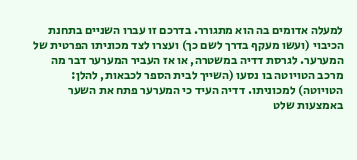למעלה אדומים בה הוא מתגורר. בדרכם זו עברו השניים בתחנת הכיבוי (ועשו מעקף בדרך לשם כך) ועצרו לצד מכוניתו הפרטית של המערער. לגרסת דדיה במשטרה, או אז העביר המערער דבר מה מרכב הטויוטה בו נסעו (השייך לבית הספר לכבאות, להלן: הטויוטה) למכוניתו. דדיה העיד כי המערער פתח את השער באמצעות שלט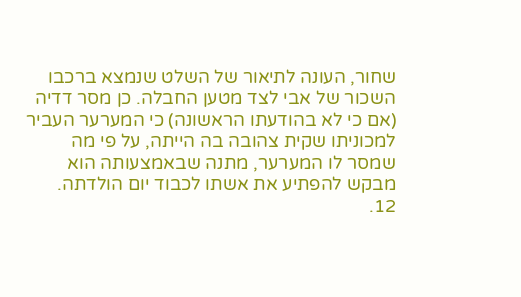שחור, העונה לתיאור של השלט שנמצא ברכבו השכור של אבי לצד מטען החבלה. כן מסר דדיה (אם כי לא בהודעתו הראשונה) כי המערער העביר למכוניתו שקית צהובה בה הייתה, על פי מה שמסר לו המערער, מתנה שבאמצעותה הוא מבקש להפתיע את אשתו לכבוד יום הולדתה.
12.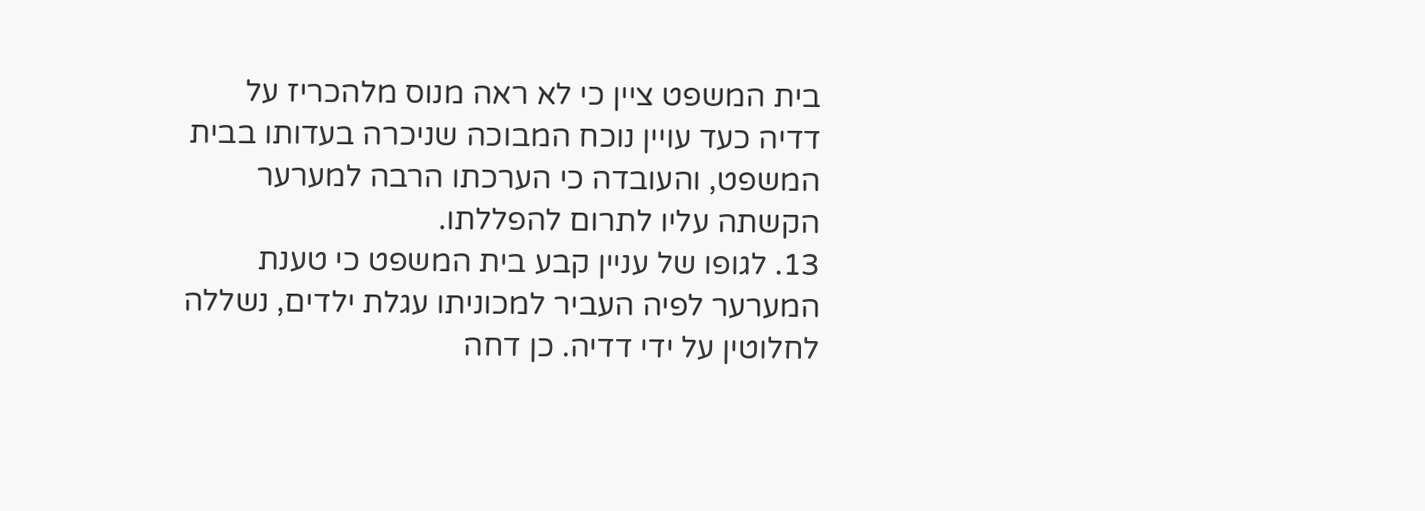בית המשפט ציין כי לא ראה מנוס מלהכריז על דדיה כעד עויין נוכח המבוכה שניכרה בעדותו בבית המשפט, והעובדה כי הערכתו הרבה למערער הקשתה עליו לתרום להפללתו.
13. לגופו של עניין קבע בית המשפט כי טענת המערער לפיה העביר למכוניתו עגלת ילדים, נשללה לחלוטין על ידי דדיה. כן דחה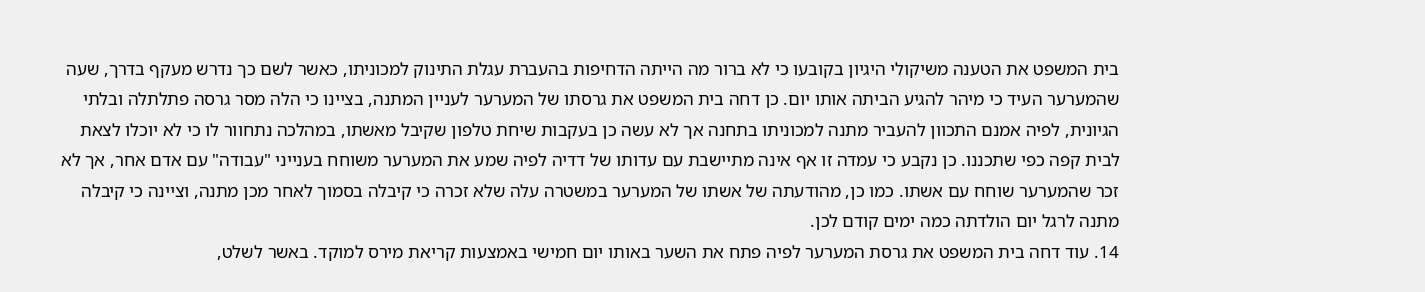בית המשפט את הטענה משיקולי היגיון בקובעו כי לא ברור מה הייתה הדחיפות בהעברת עגלת התינוק למכוניתו, כאשר לשם כך נדרש מעקף בדרך, שעה שהמערער העיד כי מיהר להגיע הביתה אותו יום. כן דחה בית המשפט את גרסתו של המערער לעניין המתנה, בציינו כי הלה מסר גרסה פתלתלה ובלתי הגיונית, לפיה אמנם התכוון להעביר מתנה למכוניתו בתחנה אך לא עשה כן בעקבות שיחת טלפון שקיבל מאשתו, במהלכה נתחוור לו כי לא יוכלו לצאת לבית קפה כפי שתכננו. כן נקבע כי עמדה זו אף אינה מתיישבת עם עדותו של דדיה לפיה שמע את המערער משוחח בענייני "עבודה" עם אדם אחר, אך לא זכר שהמערער שוחח עם אשתו. כמו כן, מהודעתה של אשתו של המערער במשטרה עלה שלא זכרה כי קיבלה בסמוך לאחר מכן מתנה, וציינה כי קיבלה מתנה לרגל יום הולדתה כמה ימים קודם לכן.
14. עוד דחה בית המשפט את גרסת המערער לפיה פתח את השער באותו יום חמישי באמצעות קריאת מירס למוקד. באשר לשלט,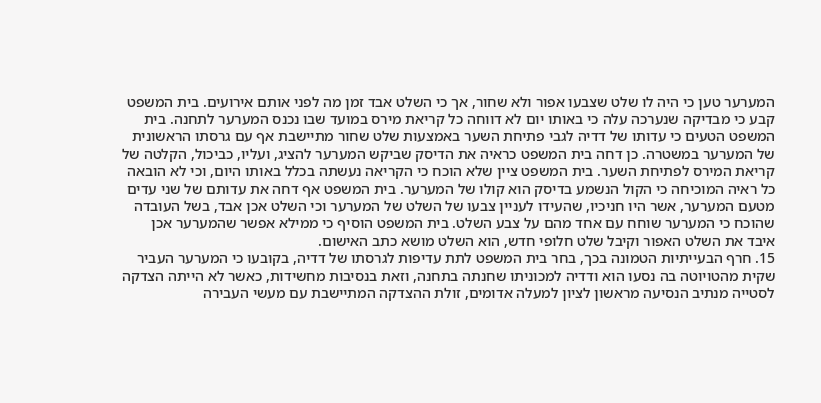המערער טען כי היה לו שלט שצבעו אפור ולא שחור, אך כי השלט אבד זמן מה לפני אותם אירועים. בית המשפט קבע כי מבדיקה שנערכה עלה כי באותו יום לא דווחה כל קריאת מירס במועד שבו נכנס המערער לתחנה. בית המשפט הטעים כי עדותו של דדיה לגבי פתיחת השער באמצעות שלט שחור מתיישבת אף עם גרסתו הראשונית של המערער במשטרה. כן דחה בית המשפט כראיה את הדיסק שביקש המערער להציג, ועליו, כביכול, הקלטה של קריאת המירס לפתיחת השער. בית המשפט ציין שלא הוכח כי הקריאה נעשתה בכלל באותו היום, וכי לא הובאה כל ראיה המוכיחה כי הקול הנשמע בדיסק הוא קולו של המערער. בית המשפט אף דחה את עדותם של שני עדים מטעם המערער, אשר היו חניכיו, שהעידו לעניין צבעו של השלט של המערער וכי השלט אכן אבד, בשל העובדה שהוכח כי המערער שוחח עם אחד מהם על צבע השלט. בית המשפט הוסיף כי ממילא אפשר שהמערער אכן איבד את השלט האפור וקיבל שלט חלופי חדש, הוא השלט מושא כתב האישום.
15. חרף הבעייתיות הטמונה בכך, בחר בית המשפט לתת עדיפות לגרסתו של דדיה, בקובעו כי המערער העביר שקית מהטויוטה בה נסעו הוא ודדיה למכוניתו שחנתה בתחנה, וזאת בנסיבות מחשידות, כאשר לא הייתה הצדקה לסטייה מנתיב הנסיעה מראשון לציון למעלה אדומים, זולת ההצדקה המתיישבת עם מעשי העבירה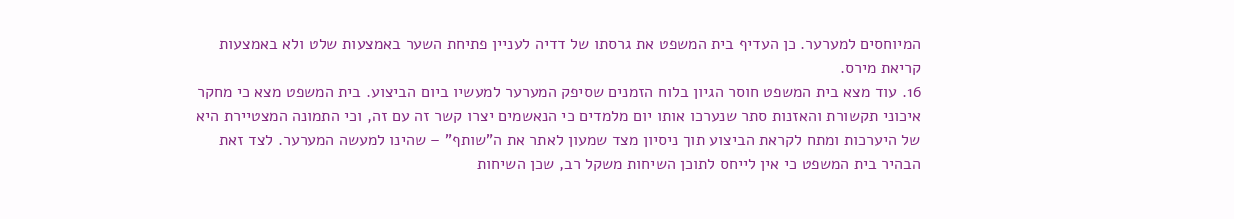המיוחסים למערער. כן העדיף בית המשפט את גרסתו של דדיה לעניין פתיחת השער באמצעות שלט ולא באמצעות קריאת מירס.
16. עוד מצא בית המשפט חוסר הגיון בלוח הזמנים שסיפק המערער למעשיו ביום הביצוע. בית המשפט מצא כי מחקר איכוני תקשורת והאזנות סתר שנערכו אותו יום מלמדים כי הנאשמים יצרו קשר זה עם זה, וכי התמונה המצטיירת היא של היערכות ומתח לקראת הביצוע תוך ניסיון מצד שמעון לאתר את ה"שותף" – שהינו למעשה המערער. לצד זאת הבהיר בית המשפט כי אין לייחס לתוכן השיחות משקל רב, שכן השיחות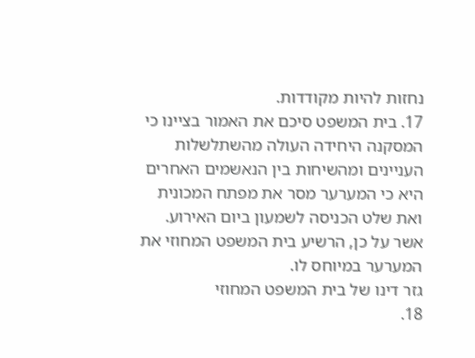נחזות להיות מקודדות.
17. בית המשפט סיכם את האמור בציינו כי המסקנה היחידה העולה מהשתלשלות העניינים ומהשיחות בין הנאשמים האחרים היא כי המערער מסר את מפתח המכונית ואת שלט הכניסה לשמעון ביום האירוע. אשר על כן, הרשיע בית המשפט המחוזי את המערער במיוחס לו.
גזר דינו של בית המשפט המחוזי
18.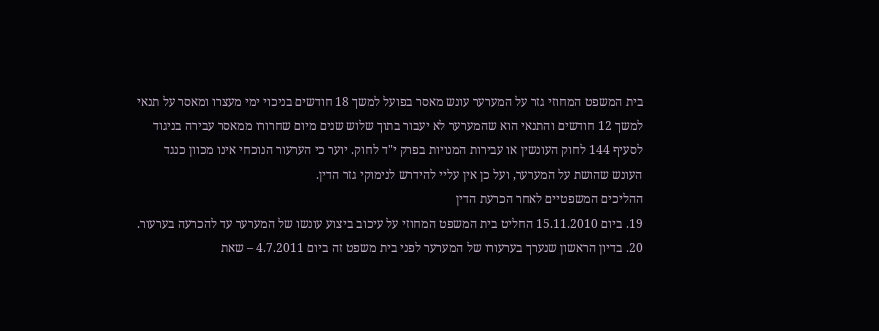בית המשפט המחוזי גזר על המערער עונש מאסר בפועל למשך 18 חודשים בניכוי ימי מעצרו ומאסר על תנאי למשך 12 חודשים והתנאי הוא שהמערער לא יעבור בתוך שלוש שנים מיום שחרורו ממאסר עבירה בניגוד לסעיף 144 לחוק העונשין או עבירות המנויות בפרק י"ד לחוק. יוער כי הערעור הנוכחי אינו מכוון כנגד העונש שהושת על המערער, ועל כן אין עליי להידרש לנימוקי גזר הדין.
ההליכים המשפטיים לאחר הכרעת הדין
19. ביום 15.11.2010 החליט בית המשפט המחוזי על עיכוב ביצוע עונשו של המערער עד להכרעה בערעור.
20. בדיון הראשון שנערך בערעורו של המערער לפני בית משפט זה ביום 4.7.2011 – שאת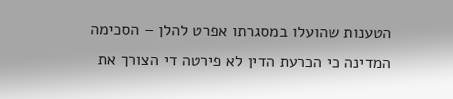הטענות שהועלו במסגרתו אפרט להלן – הסכימה המדינה כי הכרעת הדין לא פירטה די הצורך את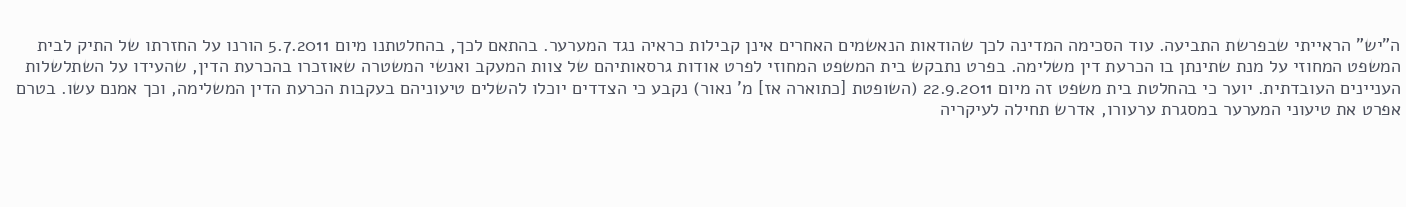ה"יש" הראייתי שבפרשת התביעה. עוד הסכימה המדינה לכך שהודאות הנאשמים האחרים אינן קבילות כראיה נגד המערער. בהתאם לכך, בהחלטתנו מיום 5.7.2011 הורנו על החזרתו של התיק לבית המשפט המחוזי על מנת שתינתן בו הכרעת דין משלימה. בפרט נתבקש בית המשפט המחוזי לפרט אודות גרסאותיהם של צוות המעקב ואנשי המשטרה שאוזכרו בהכרעת הדין, שהעידו על השתלשלות העניינים העובדתית. יוער כי בהחלטת בית משפט זה מיום 22.9.2011 (השופטת [כתוארה אז] מ' נאור) נקבע כי הצדדים יוכלו להשלים טיעוניהם בעקבות הכרעת הדין המשלימה, וכך אמנם עשו. בטרם אפרט את טיעוני המערער במסגרת ערעורו, אדרש תחילה לעיקריה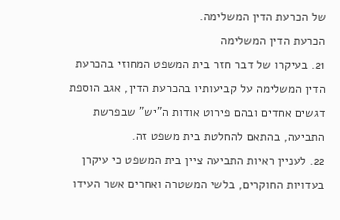של הכרעת הדין המשלימה.
הכרעת הדין המשלימה
21. בעיקרו של דבר חזר בית המשפט המחוזי בהכרעת הדין המשלימה על קביעותיו בהכרעת הדין, אגב הוספת דגשים אחדים ובהם פירוט אודות ה"יש" שבפרשת התביעה, בהתאם להחלטת בית משפט זה.
22. לעניין ראיות התביעה ציין בית המשפט כי עיקרן בעדויות החוקרים, בלשי המשטרה ואחרים אשר העידו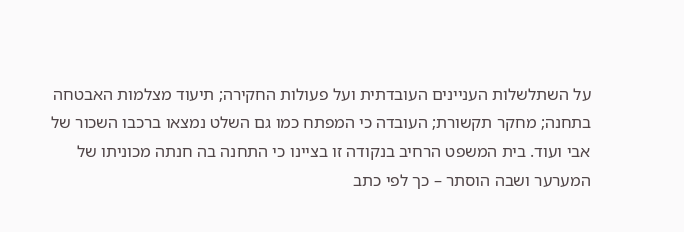על השתלשלות העניינים העובדתית ועל פעולות החקירה; תיעוד מצלמות האבטחה בתחנה; מחקר תקשורת; העובדה כי המפתח כמו גם השלט נמצאו ברכבו השכור של אבי ועוד. בית המשפט הרחיב בנקודה זו בציינו כי התחנה בה חנתה מכוניתו של המערער ושבה הוסתר – כך לפי כתב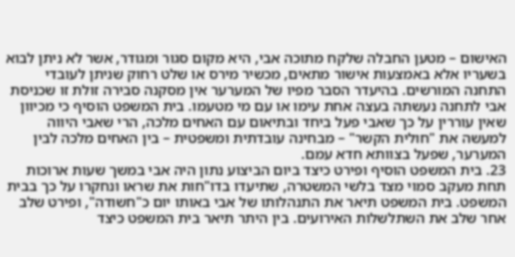האישום – מטען החבלה שלקח מתוכה אבי, היא מקום סגור ומגודר, אשר לא ניתן לבוא בשעריו אלא באמצעות אישור מתאים, מכשיר מירס או שלט רחוק שניתן לעובדי התחנה המורשים. בהיעדר הסבר מפיו של המערער אין מסקנה סבירה זולת זו שכניסת אבי לתחנה נעשתה בעצה אחת עימו או עם מי מטעמו. בית המשפט הוסיף כי מכיוון שאין עוררין על כך שאבי פעל ביחד ובתיאום עם האחים מלכה, הרי שאבי היווה למעשה את "חולית הקשר" – מבחינה עובדתית ומשפטית – בין האחים מלכה לבין המערער, שפעל בצוותא חדא עמם.
23. בית המשפט הוסיף ופירט כיצד ביום הביצוע נתון היה אבי במשך שעות ארוכות תחת מעקב סמוי מצד בלשי המשטרה, שתיעדו בדו"חות את שראו ונחקרו על כך בבית המשפט. בית המשפט תיאר את התנהלותו של אבי באותו יום כ"חשודה", ופירט שלב אחר שלב את השתלשלות האירועים. בין היתר תיאר בית המשפט כיצד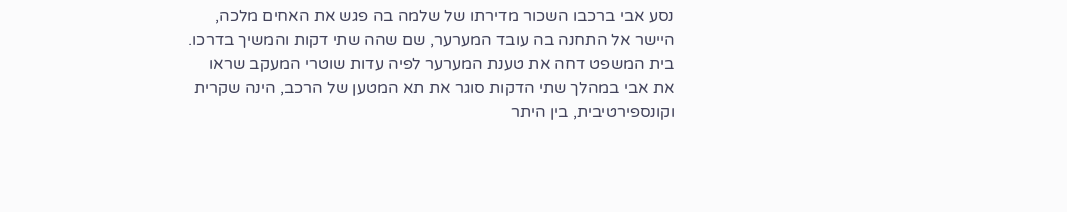נסע אבי ברכבו השכור מדירתו של שלמה בה פגש את האחים מלכה, היישר אל התחנה בה עובד המערער, שם שהה שתי דקות והמשיך בדרכו. בית המשפט דחה את טענת המערער לפיה עדות שוטרי המעקב שראו את אבי במהלך שתי הדקות סוגר את תא המטען של הרכב, הינה שקרית וקונספירטיבית, בין היתר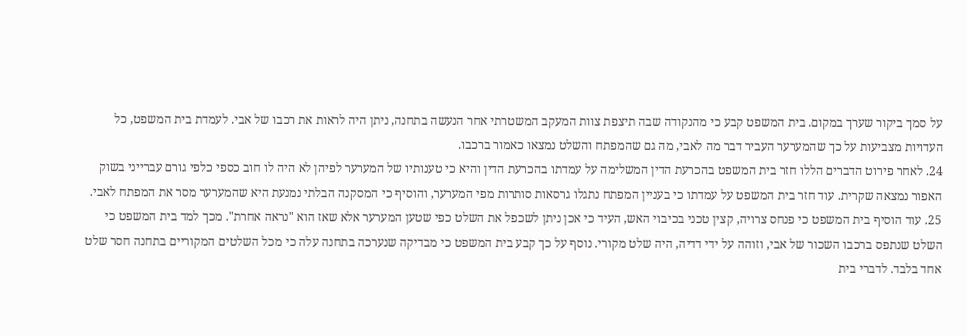על סמך ביקור שערך במקום. בית המשפט קבע כי מהנקודה שבה תיצפת צוות המעקב המשטרתי אחר הנעשה בתחנה, ניתן היה לראות את רכבו של אבי. לעמדת בית המשפט, כל העדויות מצביעות על כך שהמערער העביר דבר מה לאבי, מה גם שהמפתח והשלט נמצאו כאמור ברכבו.
24. לאחר פירוט הדברים הללו חזר בית המשפט בהכרעת הדין המשלימה על עמדתו בהכרעת הדין והיא כי טענותיו של המערער לפיהן לא היה לו חוב כספי כלפי גורם עברייני בשוק האפור נמצאה שקרית. עוד חזר בית המשפט על עמדתו כי בעניין המפתח נתגלו גרסאות סותרות מפי המערער, והוסיף כי המסקנה הבלתי נמנעת היא שהמערער מסר את המפתח לאבי.
25. עוד הוסיף בית המשפט כי פנחס צרויה, קצין טכני בכיבוי האש, העיד כי אכן ניתן לשכפל את השלט כפי שטען המערער אלא שאז הוא "נראה אחרת". מכך למד בית המשפט כי השלט שנתפס ברכבו השכור של אבי, וזוהה על ידי דדיה, היה שלט מקורי. נוסף על כך קבע בית המשפט כי מבדיקה שנערכה בתחנה עלה כי מכל השלטים המקוריים בתחנה חסר שלט אחד בלבד. לדברי בית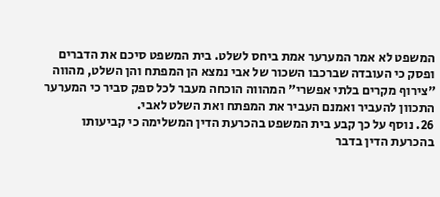המשפט לא אמר המערער אמת ביחס לשלט. בית המשפט סיכם את הדברים ופסק כי העובדה שברכבו השכור של אבי נמצא הן המפתח והן השלט, מהווה "צירוף מקרים בלתי אפשרי" המהווה הוכחה מעבר לכל ספק סביר כי המערער התכוון להעביר ואמנם העביר את המפתח ואת השלט לאבי.
26. נוסף על כך קבע בית המשפט בהכרעת הדין המשלימה כי קביעותו בהכרעת הדין בדבר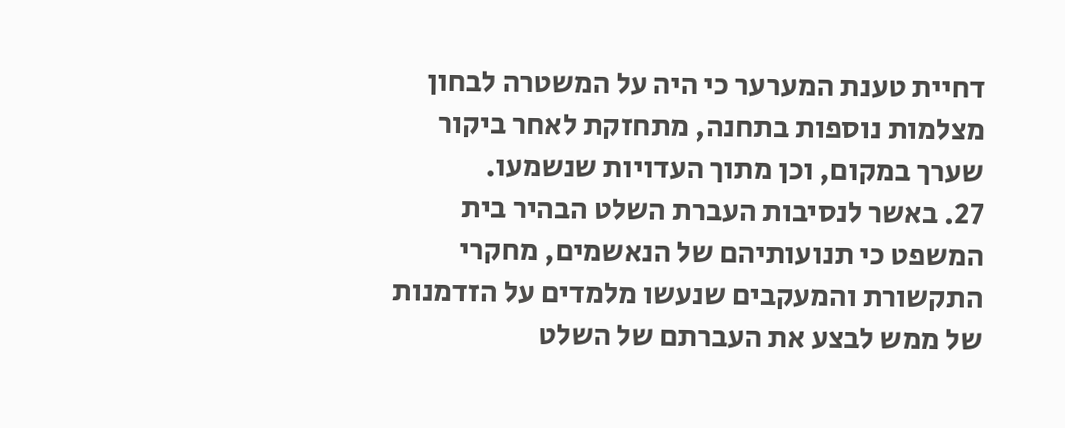דחיית טענת המערער כי היה על המשטרה לבחון מצלמות נוספות בתחנה, מתחזקת לאחר ביקור שערך במקום, וכן מתוך העדויות שנשמעו.
27. באשר לנסיבות העברת השלט הבהיר בית המשפט כי תנועותיהם של הנאשמים, מחקרי התקשורת והמעקבים שנעשו מלמדים על הזדמנות של ממש לבצע את העברתם של השלט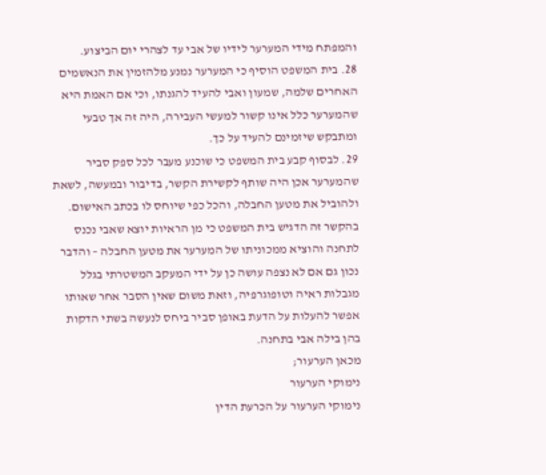והמפתח מידי המערער לידיו של אבי עד לצהרי יום הביצוע.
28. בית המשפט הוסיף כי המערער נמנע מלהזמין את הנאשמים האחרים שלמה, שמעון ואבי להעיד להגנתו, וכי אם האמת היא שהמערער כלל אינו קשור למעשי העבירה, היה זה אך טבעי ומתבקש שיזמינם להעיד על כך.
29. לבסוף קבע בית המשפט כי שוכנע מעבר לכל ספק סביר שהמערער אכן היה שותף לקשירת הקשר, בדיבור ובמעשה, לשאת ולהוביל את מטען החבלה, והכל כפי שיוחס לו בכתב האישום. בהקשר זה הדגיש בית המשפט כי מן הראיות יוצא שאבי נכנס לתחנה והוציא ממכוניתו של המערער את מטען החבלה – והדבר נכון גם אם לא נצפה עושה כן על ידי המעקב המשטרתי בגלל מגבלות ראיה וטופוגרפיה, וזאת משום שאין הסבר אחר שאותו אפשר להעלות על הדעת באופן סביר ביחס לנעשה בשתי הדקות בהן בילה אבי בתחנה.
מכאן הערעור;
נימוקי הערעור
נימוקי הערעור על הכרעת הדין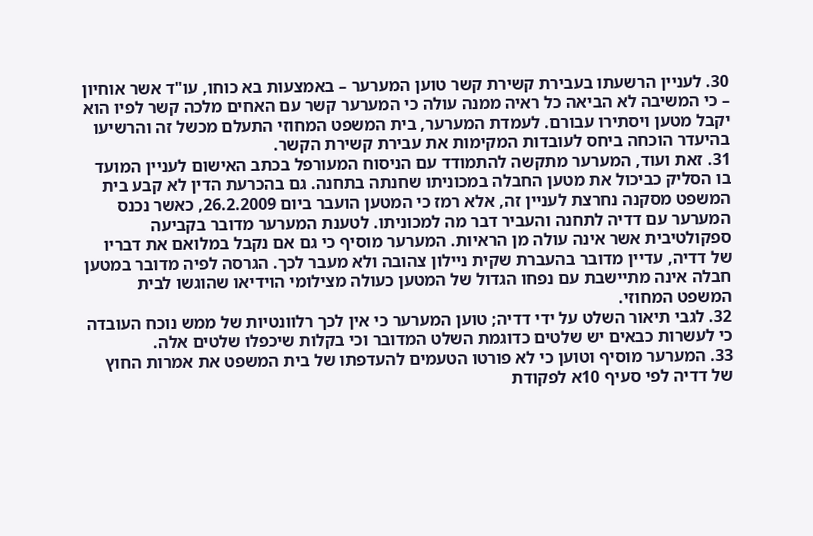30. לעניין הרשעתו בעבירת קשירת קשר טוען המערער – באמצעות בא כוחו, עו"ד אשר אוחיון – כי המשיבה לא הביאה כל ראיה ממנה עולה כי המערער קשר עם האחים מלכה קשר לפיו הוא יקבל מטען ויסתירו עבורם. לעמדת המערער, בית המשפט המחוזי התעלם מכשל זה והרשיעו בהיעדר הוכחה ביחס לעובדות המקימות את עבירת קשירת הקשר.
31. זאת ועוד, המערער מתקשה להתמודד עם הניסוח המעורפל בכתב האישום לעניין המועד בו הסליק כביכול את מטען החבלה במכוניתו שחנתה בתחנה. גם בהכרעת הדין לא קבע בית המשפט מסקנה נחרצת לעניין זה, אלא רמז כי המטען הועבר ביום 26.2.2009, כאשר נכנס המערער עם דדיה לתחנה והעביר דבר מה למכוניתו. לטענת המערער מדובר בקביעה ספקולטיבית אשר אינה עולה מן הראיות. המערער מוסיף כי גם אם נקבל במלואם את דבריו של דדיה, עדיין מדובר בהעברת שקית ניילון צהובה ולא מעבר לכך. הגרסה לפיה מדובר במטען חבלה אינה מתיישבת עם נפחו הגדול של המטען כעולה מצילומי הוידיאו שהוגשו לבית המשפט המחוזי.
32. לגבי תיאור השלט על ידי דדיה; טוען המערער כי אין לכך רלוונטיות של ממש נוכח העובדה כי לעשרות כבאים יש שלטים כדוגמת השלט המדובר וכי בקלות שיכפלו שלטים אלה.
33. המערער מוסיף וטוען כי לא פורטו הטעמים להעדפתו של בית המשפט את אמרות החוץ של דדיה לפי סעיף 10א לפקודת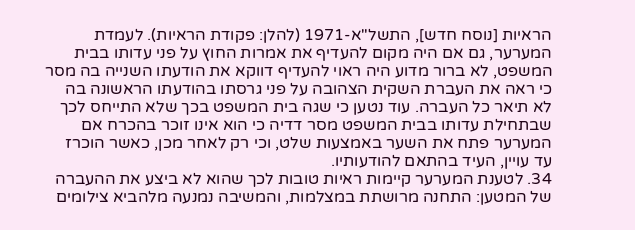הראיות [נוסח חדש], התשל"א-1971 (להלן: פקודת הראיות). לעמדת המערער, גם אם היה מקום להעדיף את אמרות החוץ על פני עדותו בבית המשפט, לא ברור מדוע היה ראוי להעדיף דווקא את הודעתו השנייה בה מסר כי ראה את העברת השקית הצהובה על פני גרסתו בהודעתו הראשונה בה לא תיאר כל העברה. עוד נטען כי שגה בית המשפט בכך שלא התייחס לכך שבתחילת עדותו בבית המשפט מסר דדיה כי הוא אינו זוכר בהכרח אם המערער פתח את השער באמצעות שלט, וכי רק לאחר מכן, כאשר הוכרז עד עויין, העיד בהתאם להודעותיו.
34. לטענת המערער קיימות ראיות טובות לכך שהוא לא ביצע את ההעברה של המטען: התחנה מרושתת במצלמות, והמשיבה נמנעה מלהביא צילומים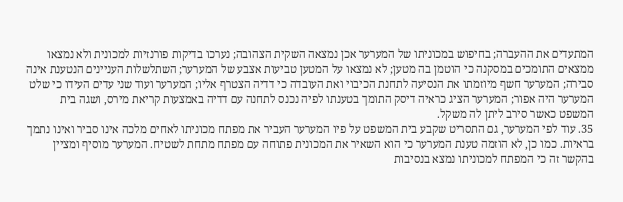המתעדים את ההעברה; בחיפוש במכוניתו של המערער אכן נמצאה השקית הצהובה; נערכו בדיקות פורנזיות למכונית ולא נמצאו ממצאים התומכים במסקנה כי הוטמן בה מטען; לא נמצאו על המטען טביעות אצבע של המערער; השתלשלות העניינים הנטענת אינה סבירה; המערער חשף מיוזמתו את הנסיעה לתחנת הכיבוי ואת העובדה כי דדיה הצטרף אליו; המערער ועוד שני עדים העידו כי שלט המערער היה אפור; המערער הציג כראיה דיסק התומך בטענתו לפיה נכנס לתחנה עם דדיה באמצעות קריאת מירס, ושגה בית המשפט כאשר סירב ליתן לה משקל.
35. עוד לפי המערער, גם התסריט שקבע בית המשפט על פיו המערער העביר את מפתח מכוניתו לאחים מלכה אינו סביר ואינו נתמך בראיות. כמו כן, לא הוזמה טענת המערער כי הוא השאיר את המכונית פתוחה עם מפתח מתחת לשטיח. המערער מוסיף ומציין בהקשר זה כי המפתח למכוניתו נמצא בנסיבות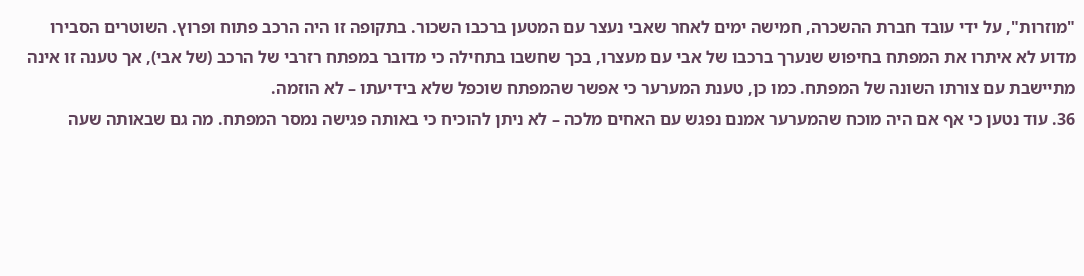"מוזרות", על ידי עובד חברת ההשכרה, חמישה ימים לאחר שאבי נעצר עם המטען ברכבו השכור. בתקופה זו היה הרכב פתוח ופרוץ. השוטרים הסבירו מדוע לא איתרו את המפתח בחיפוש שנערך ברכבו של אבי עם מעצרו, בכך שחשבו בתחילה כי מדובר במפתח רזרבי של הרכב (של אבי), אך טענה זו אינה מתיישבת עם צורתו השונה של המפתח. כמו כן, טענת המערער כי אפשר שהמפתח שוכפל שלא בידיעתו – לא הוזמה.
36. עוד נטען כי אף אם היה מוכח שהמערער אמנם נפגש עם האחים מלכה – לא ניתן להוכיח כי באותה פגישה נמסר המפתח. מה גם שבאותה שעה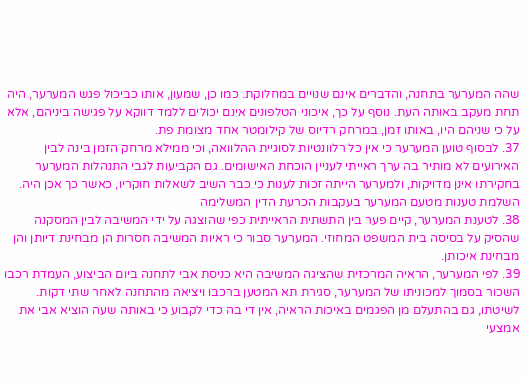שהה המערער בתחנה, והדברים אינם שנויים במחלוקת. כמו כן, שמעון, אותו כביכול פגש המערער, היה תחת מעקב באותה העת. נוסף על כך, איכוני הטלפונים אינם יכולים ללמד דווקא על פגישה ביניהם, אלא על כי שניהם היו, באותו זמן, במרחק רדיוס של קילומטר אחד מצומת פת.
37. לבסוף טוען המערער כי אין כל רלוונטיות לסוגיית ההלוואה, וכי ממילא מרחק הזמן בינה לבין האירועים לא מותיר בה ערך ראייתי לעניין הוכחת האישומים. גם הקביעות לגבי התנהלות המערער בחקירתו אינן מדויקות, ולמערער הייתה זכות לענות כי כבר השיב לשאלות חוקריו, כאשר כך אכן היה.
השלמת טענות מטעם המערער בעקבות הכרעת הדין המשלימה
38. לטענת המערער, קיים פער בין התשתית הראייתית כפי שהוצגה על ידי המשיבה לבין המסקנה שהסיק על בסיסה בית המשפט המחוזי. המערער סבור כי ראיות המשיבה חסרות הן מבחינת דיותן והן מבחינת איכותן.
39. לפי המערער, הראיה המרכזית שהציגה המשיבה היא כניסת אבי לתחנה ביום הביצוע, העמדת רכבו השכור בסמוך למכוניתו של המערער, סגירת תא המטען ברכבו ויציאה מהתחנה לאחר שתי דקות. לשיטתו, גם בהתעלם מן הפגמים באיכות הראיה, אין די בה כדי לקבוע כי באותה שעה הוציא אבי את אמצעי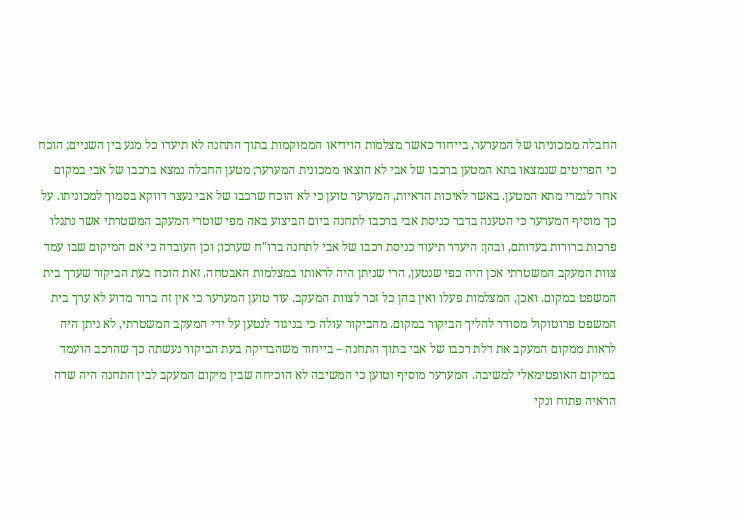החבלה ממכוניתו של המערער, בייחוד כאשר מצלמות הוידיאו הממוקמות בתוך התחנה לא תיעדו כל מגע בין השניים; הוכח כי הפריטים שנמצאו בתא המטען ברכבו של אבי לא הוצאו ממכונית המערער; מטען החבלה נמצא ברכבו של אבי במקום אחר לגמרי מתא המטען. באשר לאיכות הראיות, המערער טוען כי לא הוכח שרכבו של אבי נעצר דווקא בסמוך למכוניתו. על כך מוסיף המערער כי הטענה בדבר כניסת אבי ברכבו לתחנה ביום הביצוע באה מפי שוטרי המעקב המשטרתי אשר נתגלו פרכות ברורות בעדותם, ובהן: היעדר תיעוד כניסת רכבו של אבי לתחנה בדו"ח שערכו; וכן העובדה כי אם המיקום שבו עמד צוות המעקב המשטרתי אכן היה כפי שנטען, הרי שניתן היה לראותו במצלמות האבטחה. זאת הוכח בעת הביקור שערך בית המשפט במקום. ואכן, המצלמות פעלו ואין בהן כל זכר לצוות המעקב. עוד טוען המערער כי אין זה ברור מדוע לא ערך בית המשפט פרוטוקול מסודר להליך הביקור במקום. מהביקור עולה כי בניגוד לנטען על ידי המעקב המשטרתי, לא ניתן היה לראות ממקום המעקב את דלת רכבו של אבי בתוך התחנה – בייחוד משהבדיקה בעת הביקור נעשתה כך שהרכב הועמד במיקום האופטימאלי למשיבה. המערער מוסיף וטוען כי המשיבה לא הוכיחה שבין מיקום המעקב לבין התחנה היה שדה הראיה פתוח ונקי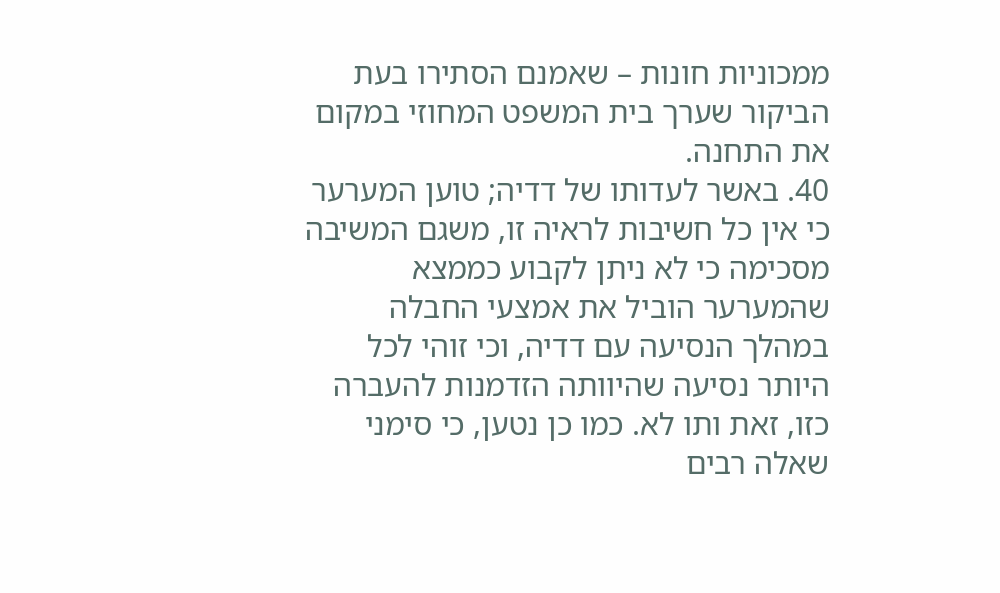ממכוניות חונות – שאמנם הסתירו בעת הביקור שערך בית המשפט המחוזי במקום את התחנה.
40. באשר לעדותו של דדיה; טוען המערער כי אין כל חשיבות לראיה זו, משגם המשיבה מסכימה כי לא ניתן לקבוע כממצא שהמערער הוביל את אמצעי החבלה במהלך הנסיעה עם דדיה, וכי זוהי לכל היותר נסיעה שהיוותה הזדמנות להעברה כזו, זאת ותו לא. כמו כן נטען, כי סימני שאלה רבים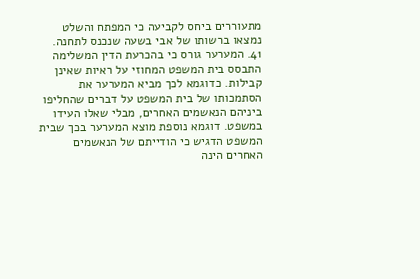מתעוררים ביחס לקביעה כי המפתח והשלט נמצאו ברשותו של אבי בשעה שנכנס לתחנה.
41. המערער גורס כי בהכרעת הדין המשלימה התבסס בית המשפט המחוזי על ראיות שאינן קבילות. כדוגמא לכך מביא המערער את הסתמכותו של בית המשפט על דברים שהחליפו ביניהם הנאשמים האחרים, מבלי שאלו העידו במשפט. דוגמא נוספת מוצא המערער בכך שבית המשפט הדגיש כי הודייתם של הנאשמים האחרים הינה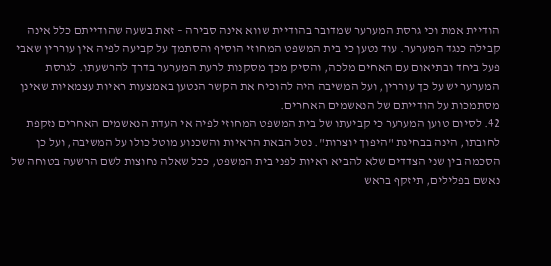הודיית אמת וכי גרסת המערער שמדובר בהודיית שווא אינה סבירה – זאת בשעה שהודייתם כלל אינה קבילה כנגד המערער. עוד נטען כי בית המשפט המחוזי הוסיף והסתמך על קביעה לפיה אין עוררין שאבי פעל ביחד ובתיאום עם האחים מלכה, והסיק מכך מסקנות לרעת המערער בדרך להרשעתו. לגרסת המערער יש על כך עוררין, ועל המשיבה היה להוכיח את הקשר הנטען באמצעות ראיות עצמאיות שאינן מסתמכות על הודייתם של הנאשמים האחרים.
42. לסיום טוען המערער כי קביעתו של בית המשפט המחוזי לפיה אי העדת הנאשמים האחרים נזקפת לחובתו, הינה בבחינת "היפוך יוצרות". נטל הבאת הראיות והשכנוע מוטל כולו על המשיבה, ועל כן הסכמה בין שני הצדדים שלא להביא ראיות לפני בית המשפט, ככל שאלה נחוצות לשם הרשעה בטוחה של נאשם בפלילים, תיזקף בראש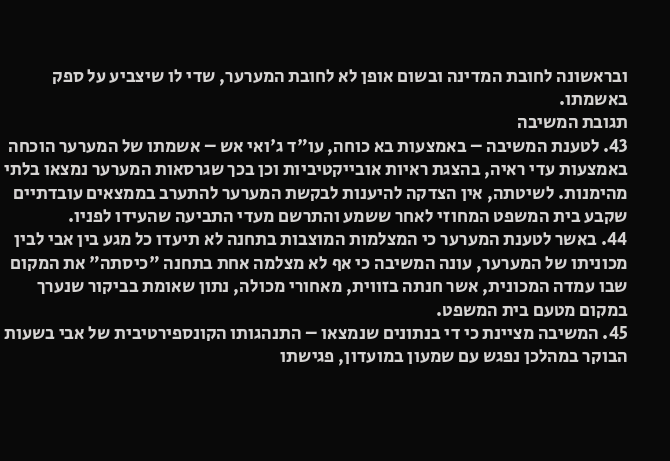ובראשונה לחובת המדינה ובשום אופן לא לחובת המערער, שדי לו שיצביע על ספק באשמתו.
תגובת המשיבה
43. לטענת המשיבה – באמצעות בא כוחה, עו"ד ג'ואי אש – אשמתו של המערער הוכחה באמצעות עדי ראיה, בהצגת ראיות אובייקטיביות וכן בכך שגרסאות המערער נמצאו בלתי מהימנות. לשיטתה, אין הצדקה להיענות לבקשת המערער להתערב בממצאים עובדתיים שקבע בית המשפט המחוזי לאחר ששמע והתרשם מעדי התביעה שהעידו לפניו.
44. באשר לטענת המערער כי המצלמות המוצבות בתחנה לא תיעדו כל מגע בין אבי לבין מכוניתו של המערער, עונה המשיבה כי אף לא מצלמה אחת בתחנה "כיסתה" את המקום שבו עמדה המכונית, אשר חנתה בזווית, מאחורי מכולה, נתון שאומת בביקור שנערך במקום מטעם בית המשפט.
45. המשיבה מציינת כי די בנתונים שנמצאו – התנהגותו הקונספירטיבית של אבי בשעות הבוקר במהלכן נפגש עם שמעון במועדון, פגישתו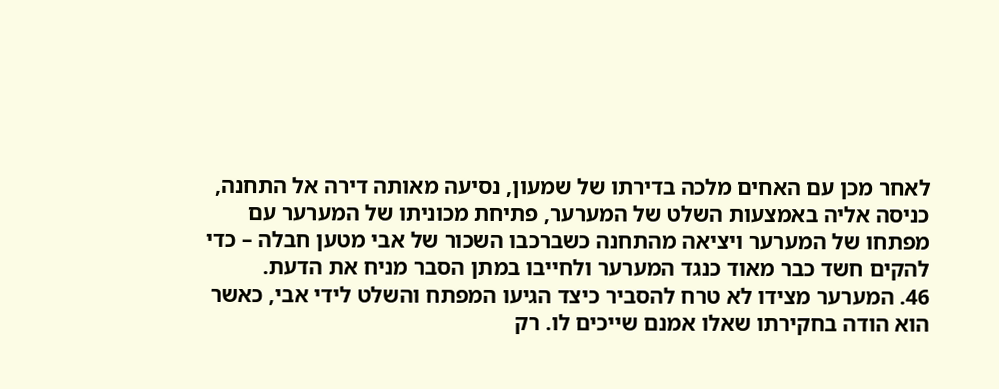לאחר מכן עם האחים מלכה בדירתו של שמעון, נסיעה מאותה דירה אל התחנה, כניסה אליה באמצעות השלט של המערער, פתיחת מכוניתו של המערער עם מפתחו של המערער ויציאה מהתחנה כשברכבו השכור של אבי מטען חבלה – כדי להקים חשד כבר מאוד כנגד המערער ולחייבו במתן הסבר מניח את הדעת.
46. המערער מצידו לא טרח להסביר כיצד הגיעו המפתח והשלט לידי אבי, כאשר הוא הודה בחקירתו שאלו אמנם שייכים לו. רק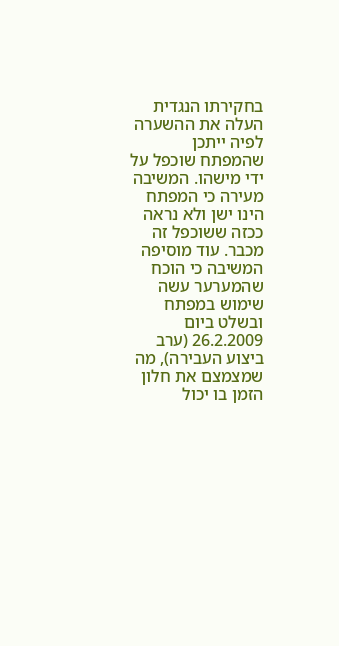בחקירתו הנגדית העלה את ההשערה לפיה ייתכן שהמפתח שוכפל על ידי מישהו. המשיבה מעירה כי המפתח הינו ישן ולא נראה ככזה ששוכפל זה מכבר. עוד מוסיפה המשיבה כי הוכח שהמערער עשה שימוש במפתח ובשלט ביום 26.2.2009 (ערב ביצוע העבירה), מה שמצמצם את חלון הזמן בו יכול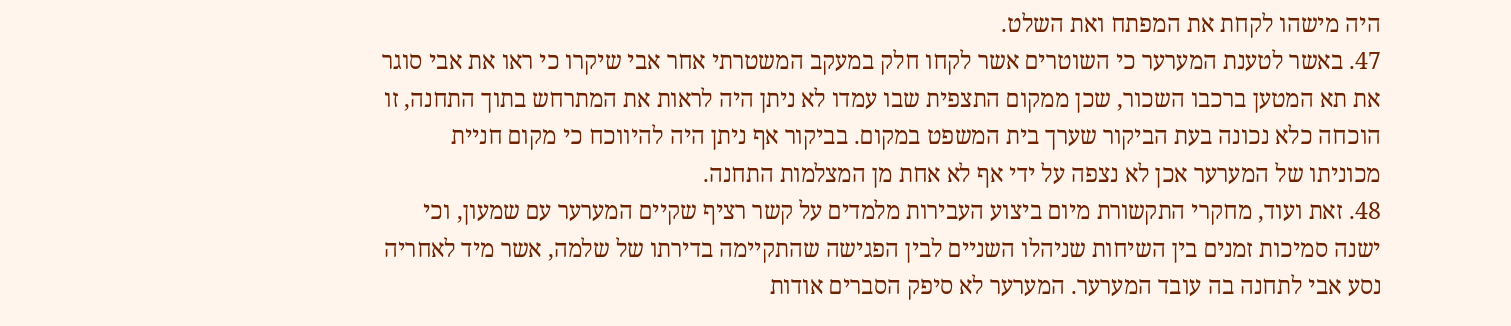היה מישהו לקחת את המפתח ואת השלט.
47. באשר לטענת המערער כי השוטרים אשר לקחו חלק במעקב המשטרתי אחר אבי שיקרו כי ראו את אבי סוגר את תא המטען ברכבו השכור, שכן ממקום התצפית שבו עמדו לא ניתן היה לראות את המתרחש בתוך התחנה, זו הוכחה כלא נכונה בעת הביקור שערך בית המשפט במקום. בביקור אף ניתן היה להיווכח כי מקום חניית מכוניתו של המערער אכן לא נצפה על ידי אף לא אחת מן המצלמות התחנה.
48. זאת ועוד, מחקרי התקשורת מיום ביצוע העבירות מלמדים על קשר רציף שקיים המערער עם שמעון, וכי ישנה סמיכות זמנים בין השיחות שניהלו השניים לבין הפגישה שהתקיימה בדירתו של שלמה, אשר מיד לאחריה נסע אבי לתחנה בה עובד המערער. המערער לא סיפק הסברים אודות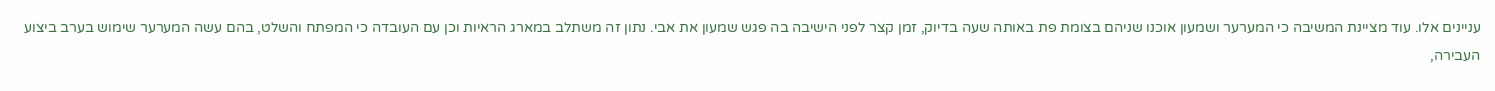עניינים אלו. עוד מציינת המשיבה כי המערער ושמעון אוכנו שניהם בצומת פת באותה שעה בדיוק, זמן קצר לפני הישיבה בה פגש שמעון את אבי. נתון זה משתלב במארג הראיות וכן עם העובדה כי המפתח והשלט, בהם עשה המערער שימוש בערב ביצוע העבירה,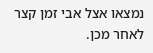נמצאו אצל אבי זמן קצר לאחר מכן.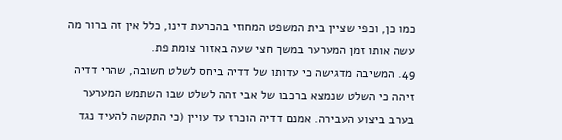כמו כן, וכפי שציין בית המשפט המחוזי בהכרעת דינו, כלל אין זה ברור מה עשה אותו זמן המערער במשך חצי שעה באזור צומת פת.
49. המשיבה מדגישה כי עדותו של דדיה ביחס לשלט חשובה, שהרי דדיה זיהה כי השלט שנמצא ברכבו של אבי זהה לשלט שבו השתמש המערער בערב ביצוע העבירה. אמנם דדיה הוכרז עד עויין (כי התקשה להעיד נגד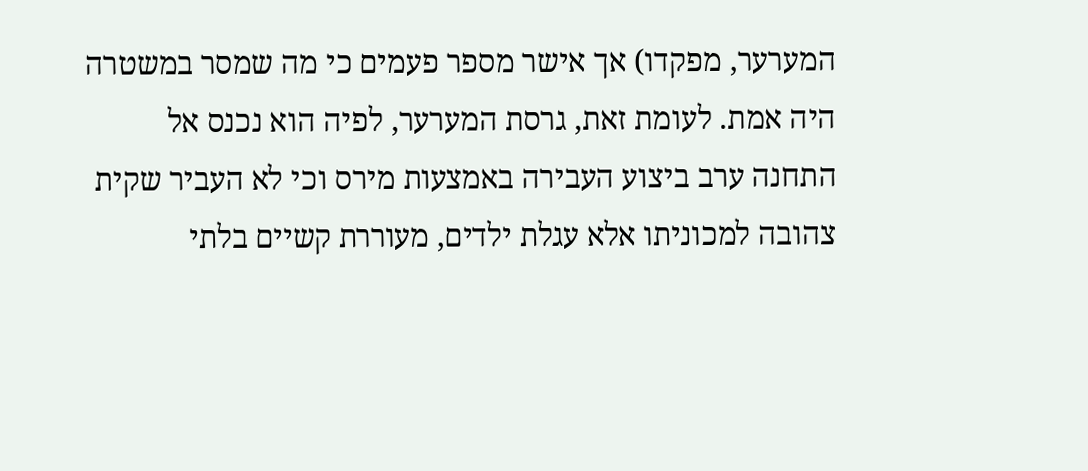המערער, מפקדו) אך אישר מספר פעמים כי מה שמסר במשטרה היה אמת. לעומת זאת, גרסת המערער, לפיה הוא נכנס אל התחנה ערב ביצוע העבירה באמצעות מירס וכי לא העביר שקית צהובה למכוניתו אלא עגלת ילדים, מעוררת קשיים בלתי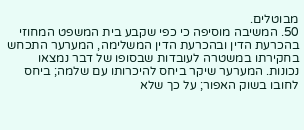מבוטלים.
50. המשיבה מוסיפה כי כפי שקבע בית המשפט המחוזי בהכרעת הדין ובהכרעת הדין המשלימה, המערער התכחש בחקירתו במשטרה לעובדות שבסופו של דבר נמצאו נכונות. המערער שיקר ביחס להיכרותו עם שלמה; ביחס לחובו בשוק האפור; על כך שלא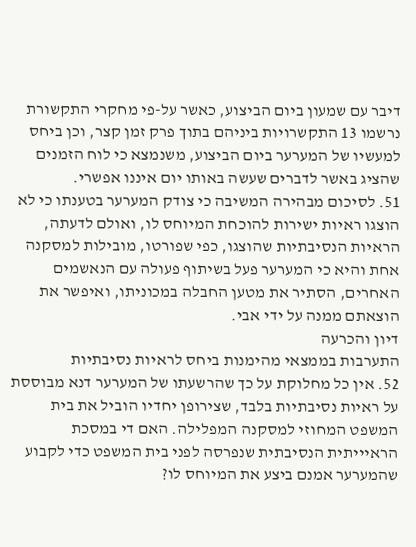דיבר עם שמעון ביום הביצוע, כאשר על-פי מחקרי התקשורת נרשמו 13 התקשרויות ביניהם בתוך פרק זמן קצר, וכן ביחס למעשיו של המערער ביום הביצוע, משנמצא כי לוח הזמנים שהציג באשר לדברים שעשה באותו יום איננו אפשרי.
51. לסיכום מבהירה המשיבה כי צודק המערער בטענתו כי לא הוצגו ראיות ישירות להוכחת המיוחס לו, ואולם לדעתה, הראיות הנסיבתיות שהוצגו, כפי שפורטו, מובילות למסקנה אחת והיא כי המערער פעל בשיתוף פעולה עם הנאשמים האחרים, הסתיר את מטען החבלה במכוניתו, ואיפשר את הוצאתם ממנה על ידי אבי.
דיון והכרעה
התערבות בממצאי מהימנות ביחס לראיות נסיבתיות
52. אין כל מחלוקת על כך שהרשעתו של המערער דנא מבוססת על ראיות נסיבתיות בלבד, שצירופן יחדיו הוביל את בית המשפט המחוזי למסקנה המפלילה. האם די במסכת הראיייתית הנסיבתית שנפרסה לפני בית המשפט כדי לקבוע שהמערער אמנם ביצע את המיוחס לו?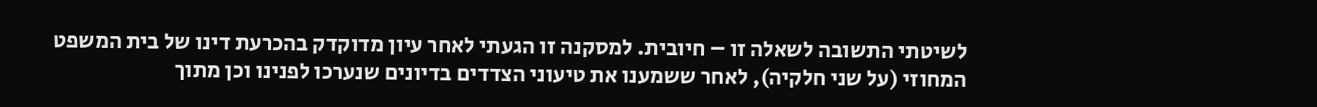לשיטתי התשובה לשאלה זו – חיובית. למסקנה זו הגעתי לאחר עיון מדוקדק בהכרעת דינו של בית המשפט המחוזי (על שני חלקיה), לאחר ששמענו את טיעוני הצדדים בדיונים שנערכו לפנינו וכן מתוך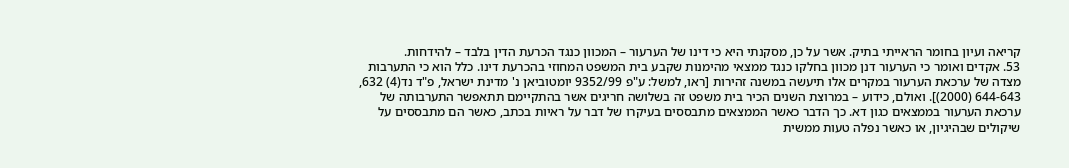קריאה ועיון בחומר הראייתי בתיק. אשר על כן, מסקנתי היא כי דינו של הערעור – המכוון כנגד הכרעת הדין בלבד – להידחות.
53. אקדים ואומר כי הערעור דנן מכוון בחלקו כנגד ממצאי מהימנות שקבע בית המשפט המחוזי בהכרעת דינו. כלל הוא כי התערבות מצדה של ערכאת הערעור במקרים אלו תיעשה במשנה זהירות [ראו, למשל: ע"פ 9352/99 יומטוביאן נ' מדינת ישראל, פ"ד נד(4) 632, 644-643 (2000)]. ואולם, כידוע – במרוצת השנים הכיר בית משפט זה בשלושה חריגים אשר בהתקיימם תתאפשר התערבותה של ערכאת הערעור בממצאים כגון דא. כך הדבר כאשר הממצאים מתבססים בעיקרו של דבר על ראיות בכתב, כאשר הם מתבססים על שיקולים שבהיגיון, או כאשר נפלה טעות ממשית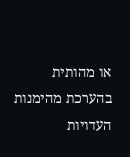או מהותית בהערכת מהימנות העדויות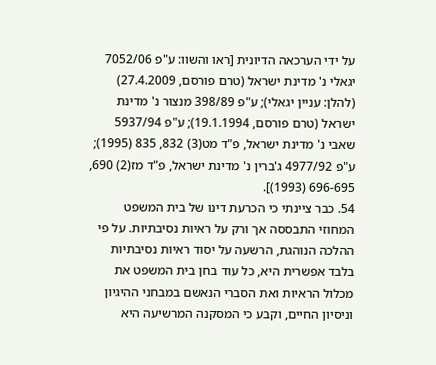על ידי הערכאה הדיונית [ראו והשוו: ע"פ 7052/06 יגאלי נ' מדינת ישראל (טרם פורסם, 27.4.2009) (להלן: עניין יגאלי); ע"פ 398/89 מנצור נ' מדינת ישראל (טרם פורסם, 19.1.1994); ע"פ 5937/94 שאבי נ' מדינת ישראל, פ"ד מט(3) 832, 835 (1995); ע"פ 4977/92 ג'ברין נ' מדינת ישראל, פ"ד מז(2) 690, 696-695 (1993)].
54. כבר ציינתי כי הכרעת דינו של בית המשפט המחוזי התבססה אך ורק על ראיות נסיבתיות. על פי ההלכה הנוהגת, הרשעה על יסוד ראיות נסיבתיות בלבד אפשרית היא, כל עוד בחן בית המשפט את מכלול הראיות ואת הסברי הנאשם במבחני ההיגיון וניסיון החיים, וקבע כי המסקנה המרשיעה היא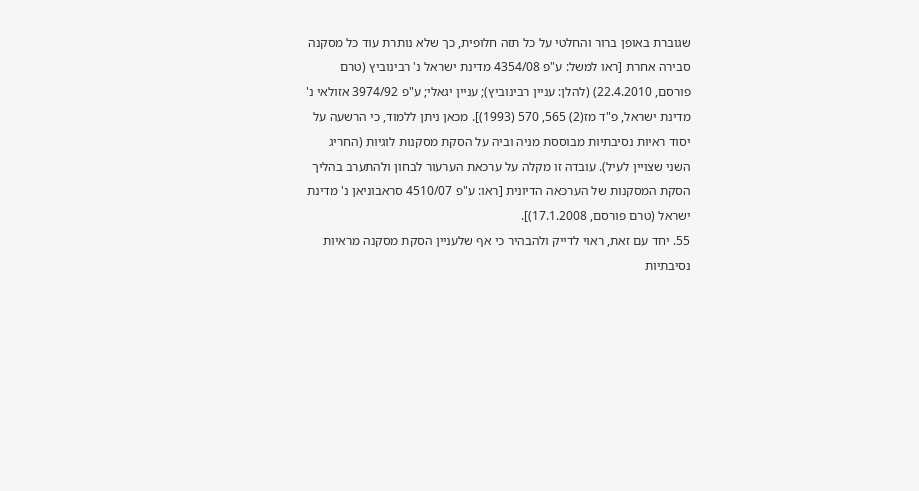שגוברת באופן ברור והחלטי על כל תזה חלופית, כך שלא נותרת עוד כל מסקנה סבירה אחרת [ראו למשל: ע"פ 4354/08 מדינת ישראל נ' רבינוביץ (טרם פורסם, 22.4.2010) (להלן: עניין רבינוביץ); עניין יגאלי; ע"פ 3974/92 אזולאי נ' מדינת ישראל, פ"ד מז(2) 565, 570 (1993)]. מכאן ניתן ללמוד, כי הרשעה על יסוד ראיות נסיבתיות מבוססת מניה וביה על הסקת מסקנות לוגיות (החריג השני שצויין לעיל). עובדה זו מקלה על ערכאת הערעור לבחון ולהתערב בהליך הסקת המסקנות של הערכאה הדיונית [ראו: ע"פ 4510/07 סראבוניאן נ' מדינת ישראל (טרם פורסם, 17.1.2008)].
55. יחד עם זאת, ראוי לדייק ולהבהיר כי אף שלעניין הסקת מסקנה מראיות נסיבתיות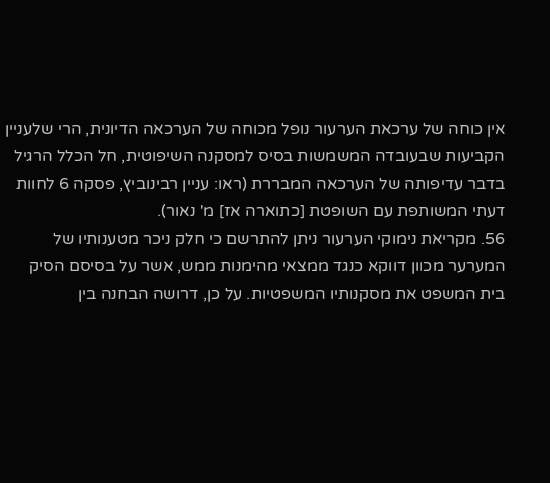אין כוחה של ערכאת הערעור נופל מכוחה של הערכאה הדיונית, הרי שלעניין הקביעות שבעובדה המשמשות בסיס למסקנה השיפוטית, חל הכלל הרגיל בדבר עדיפותה של הערכאה המבררת (ראו: עניין רבינוביץ, פסקה 6 לחוות דעתי המשותפת עם השופטת [כתוארה אז] מ' נאור).
56. מקריאת נימוקי הערעור ניתן להתרשם כי חלק ניכר מטענותיו של המערער מכוון דווקא כנגד ממצאי מהימנות ממש, אשר על בסיסם הסיק בית המשפט את מסקנותיו המשפטיות. על כן, דרושה הבחנה בין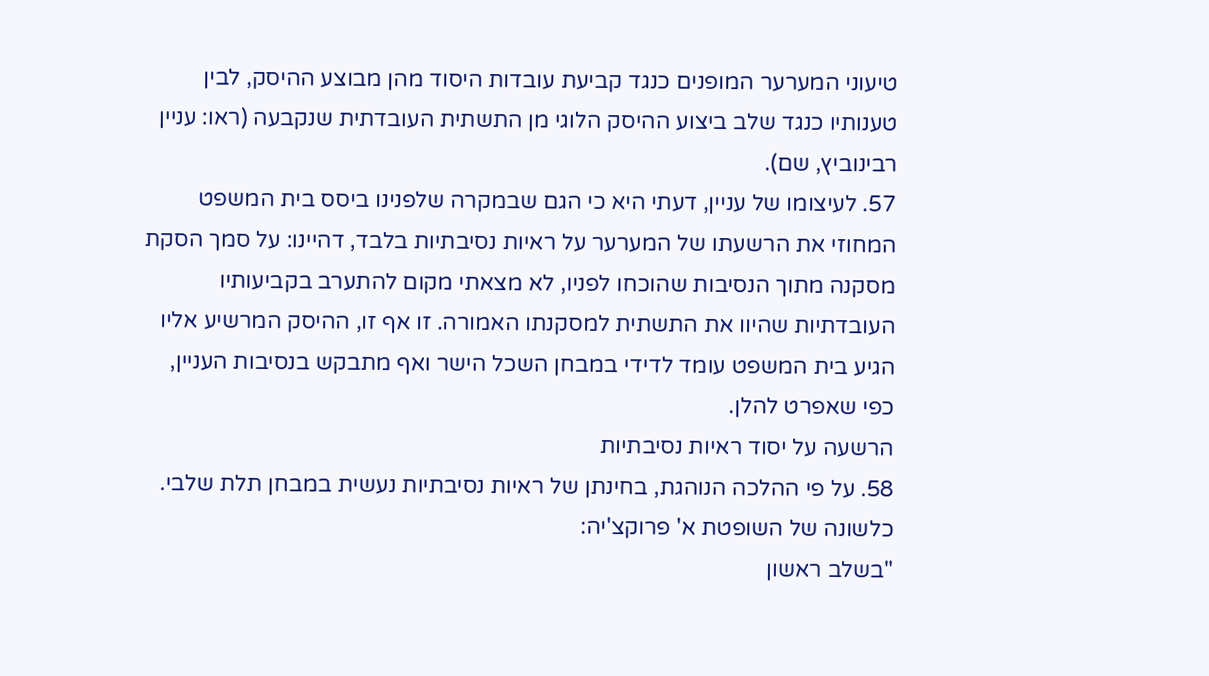טיעוני המערער המופנים כנגד קביעת עובדות היסוד מהן מבוצע ההיסק, לבין טענותיו כנגד שלב ביצוע ההיסק הלוגי מן התשתית העובדתית שנקבעה (ראו: עניין רבינוביץ, שם).
57. לעיצומו של עניין, דעתי היא כי הגם שבמקרה שלפנינו ביסס בית המשפט המחוזי את הרשעתו של המערער על ראיות נסיבתיות בלבד, דהיינו: על סמך הסקת מסקנה מתוך הנסיבות שהוכחו לפניו, לא מצאתי מקום להתערב בקביעותיו העובדתיות שהיוו את התשתית למסקנתו האמורה. זו אף זו, ההיסק המרשיע אליו הגיע בית המשפט עומד לדידי במבחן השכל הישר ואף מתבקש בנסיבות העניין, כפי שאפרט להלן.
הרשעה על יסוד ראיות נסיבתיות
58. על פי ההלכה הנוהגת, בחינתן של ראיות נסיבתיות נעשית במבחן תלת שלבי. כלשונה של השופטת א' פרוקצ'יה:
"בשלב ראשון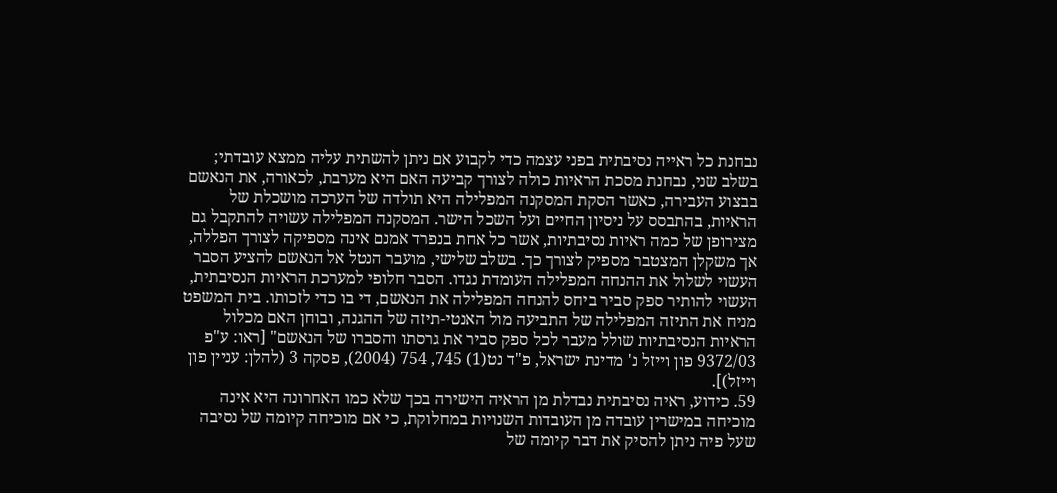נבחנת כל ראייה נסיבתית בפני עצמה כדי לקבוע אם ניתן להשתית עליה ממצא עובדתי; בשלב שני, נבחנת מסכת הראיות כולה לצורך קביעה האם היא מערבת, לכאורה, את הנאשם בבצוע העבירה, כאשר הסקת המסקנה המפלילה היא תולדה של הערכה מושכלת של הראיות, בהתבסס על ניסיון החיים ועל השכל הישר. המסקנה המפלילה עשויה להתקבל גם מצירופן של כמה ראיות נסיבתיות, אשר כל אחת בנפרד אמנם אינה מספיקה לצורך הפללה, אך משקלן המצטבר מספיק לצורך כך. בשלב שלישי, מועבר הנטל אל הנאשם להציע הסבר העשוי לשלול את ההנחה המפלילה העומדת נגדו. הסבר חלופי למערכת הראיות הנסיבתית, העשוי להותיר ספק סביר ביחס להנחה המפלילה את הנאשם, די בו כדי לזכותו. בית המשפט מניח את התיזה המפלילה של התביעה מול האנטי-תיזה של ההגנה, ובוחן האם מכלול הראיות הנסיבתיות שולל מעבר לכל ספק סביר את גרסתו והסברו של הנאשם" [ראו: ע"פ 9372/03 פון וייזל נ' מדינת ישראל, פ"ד נט(1) 745, 754 (2004), פסקה 3 (להלן: עניין פון וייזל)].
59. כידוע, ראיה נסיבתית נבדלת מן הראיה הישירה בכך שלא כמו האחרונה היא אינה מוכיחה במישרין עובדה מן העובדות השנויות במחלוקת, כי אם מוכיחה קיומה של נסיבה שעל פיה ניתן להסיק את דבר קיומה של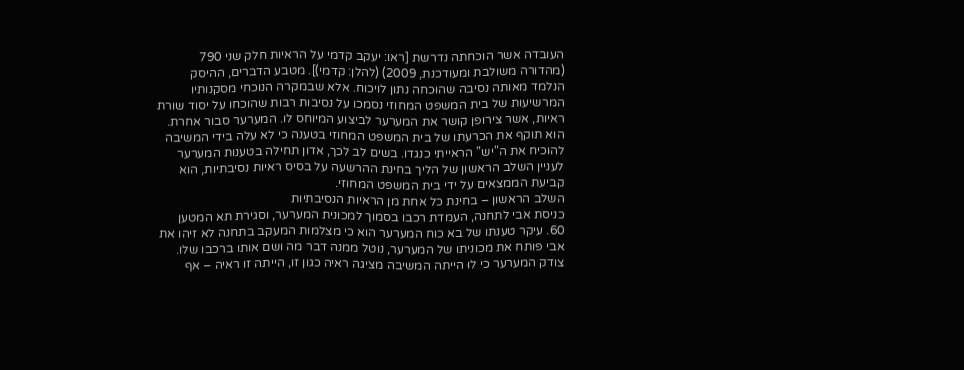העובדה אשר הוכחתה נדרשת [ראו: יעקב קדמי על הראיות חלק שני 790 (מהדורה משולבת ומעודכנת, 2009) (להלן: קדמי)]. מטבע הדברים, ההיסק הנלמד מאותה נסיבה שהוּכחה נתון לויכוח. אלא שבמקרה הנוכחי מסקנותיו המרשיעות של בית המשפט המחוזי נסמכו על נסיבות רבות שהוכחו על יסוד שורת ראיות, אשר צירופן קושר את המערער לביצוע המיוחס לו. המערער סבור אחרת. הוא תוקף את הכרעתו של בית המשפט המחוזי בטענה כי לא עלה בידי המשיבה להוכיח את ה"יש" הראייתי כנגדו. בשים לב לכך, אדון תחילה בטענות המערער לעניין השלב הראשון של הליך בחינת ההרשעה על בסיס ראיות נסיבתיות, הוא קביעת הממצאים על ידי בית המשפט המחוזי.
השלב הראשון – בחינת כל אחת מן הראיות הנסיבתיות
כניסת אבי לתחנה, העמדת רכבו בסמוך למכונית המערער, וסגירת תא המטען
60. עיקר טענתו של בא כוח המערער הוא כי מצלמות המעקב בתחנה לא זיהו את אבי פותח את מכוניתו של המערער, נוטל ממנה דבר מה ושם אותו ברכבו שלו. צודק המערער כי לוּ הייתה המשיבה מציגה ראיה כגון זו, הייתה זו ראיה – אף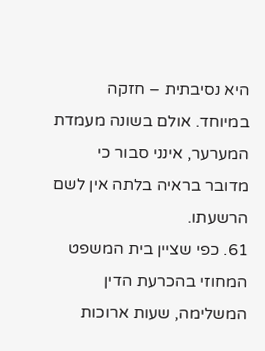היא נסיבתית – חזקה במיוחד. אולם בשונה מעמדת המערער, אינני סבור כי מדובר בראיה בלתה אין לשם הרשעתו.
61. כפי שציין בית המשפט המחוזי בהכרעת הדין המשלימה, שעות ארוכות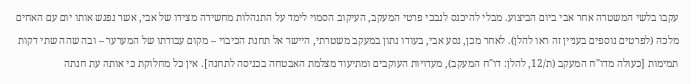עקבו בלשי המשטרה אחר אבי ביום הביצוע. מבלי להיכנס לנבכי פרטי המעקב, העיקוב הסמוי לימד על התנהלות מחשידה מצידו של אבי, אשר נפגש אותו יום עם האחים מלכה (לפרטים נוספים בעניין זה ראו להלן). לאחר מכן, נסע אבי, בעודו נתון במעקב משטרתי, היישר אל תחנת הכיבוי – מקום עבודתו של המערער – ובה שהה שתי דקות תמימות [כעולה מדו"ח המעקב (ת/12, להלן: דו"ח המעקב), מעדויות העוקבים ומתיעוד מצלמת האבטחה בכניסה לתחנה]. אין כל מחלוקת כי אותה עת חנתה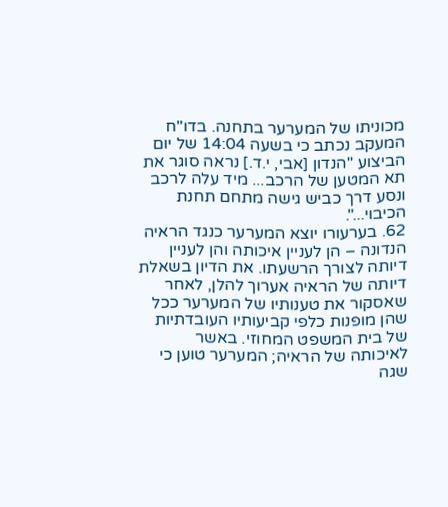מכוניתו של המערער בתחנה. בדו"ח המעקב נכתב כי בשעה 14:04 של יום הביצוע "הנדון [אבי, י.ד.] נראה סוגר את תא המטען של הרכב... מיד עלה לרכב ונסע דרך כביש גישה מתחם תחנת הכיבוי...".
62. בערעורו יוצא המערער כנגד הראיה הנדונה – הן לעניין איכותה והן לעניין דיותה לצורך הרשעתו. את הדיון בשאלת דיותה של הראיה אערוך להלן, לאחר שאסקור את טענותיו של המערער ככל שהן מופנות כלפי קביעותיו העובדתיות של בית המשפט המחוזי. באשר לאיכותה של הראיה; המערער טוען כי שגה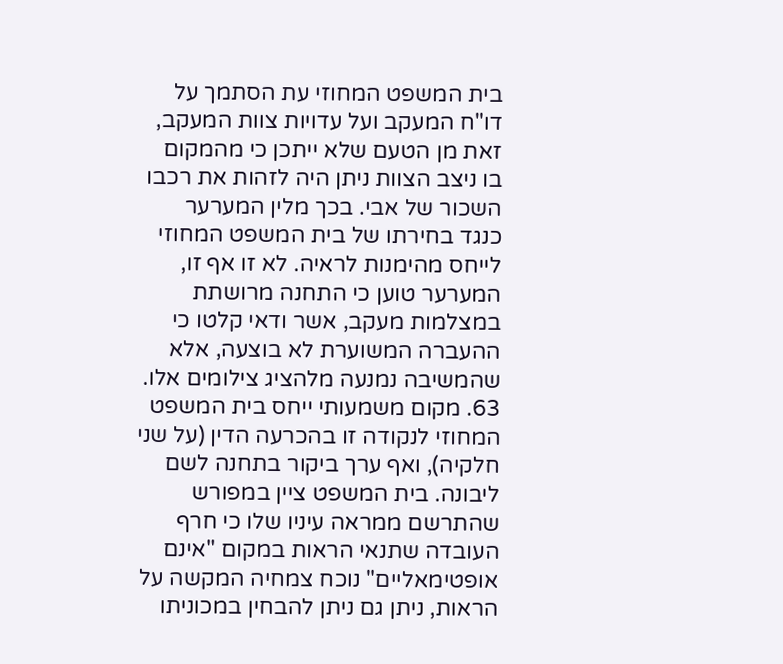בית המשפט המחוזי עת הסתמך על דו"ח המעקב ועל עדויות צוות המעקב, זאת מן הטעם שלא ייתכן כי מהמקום בו ניצב הצוות ניתן היה לזהות את רכבו השכור של אבי. בכך מלין המערער כנגד בחירתו של בית המשפט המחוזי לייחס מהימנות לראיה. לא זו אף זו, המערער טוען כי התחנה מרושתת במצלמות מעקב, אשר ודאי קלטו כי ההעברה המשוערת לא בוצעה, אלא שהמשיבה נמנעה מלהציג צילומים אלו.
63. מקום משמעותי ייחס בית המשפט המחוזי לנקודה זו בהכרעה הדין (על שני חלקיה), ואף ערך ביקור בתחנה לשם ליבונה. בית המשפט ציין במפורש שהתרשם ממראה עיניו שלו כי חרף העובדה שתנאי הראות במקום "אינם אופטימאליים" נוכח צמחיה המקשה על הראות, ניתן גם ניתן להבחין במכוניתו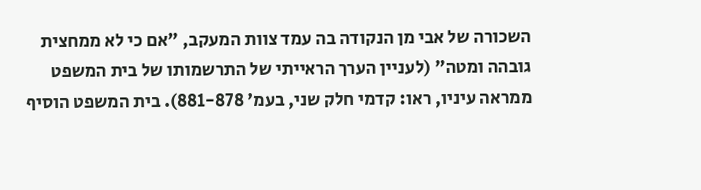השכורה של אבי מן הנקודה בה עמד צוות המעקב, "אם כי לא ממחצית גובהה ומטה" (לעניין הערך הראייתי של התרשמותו של בית המשפט ממראה עיניו, ראו: קדמי חלק שני, בעמ' 881-878). בית המשפט הוסיף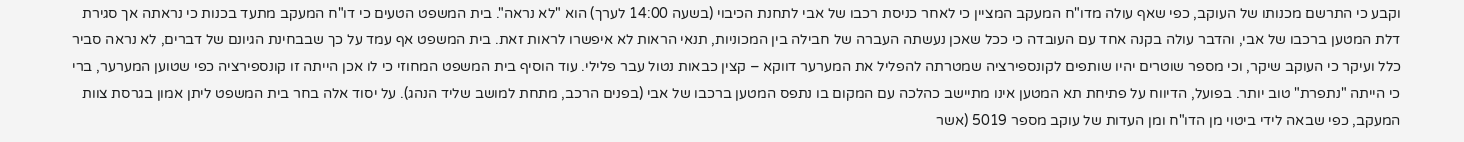וקבע כי התרשם מכנותו של העוקב, כפי שאף עולה מדו"ח המעקב המציין כי לאחר כניסת רכבו של אבי לתחנת הכיבוי (בשעה 14:00 לערך) הוא "לא נראה". בית המשפט הטעים כי דו"ח המעקב מתעד בכנות כי נראתה אך סגירת דלת המטען ברכבו של אבי, והדבר עולה בקנה אחד עם העובדה כי ככל שאכן נעשתה העברה של חבילה בין המכוניות, תנאי הראות לא איפשרו לראות זאת. בית המשפט אף עמד על כך שבבחינת הגיונם של דברים, לא נראה סביר כלל ועיקר כי העוקב שיקר, וכי מספר שוטרים יהיו שותפים לקונספירציה שמטרתה להפליל את המערער דווקא – קצין כבאות נטול עבר פלילי. עוד הוסיף בית המשפט המחוזי כי לו אכן הייתה זו קונספירציה כפי שטוען המערער, ברי כי הייתה "נתפרת" טוב יותר. בפועל, הדיווח על פתיחת תא המטען אינו מתיישב כהלכה עם המקום בו נתפס המטען ברכבו של אבי (בפנים הרכב, מתחת למושב שליד הנהג). על יסוד אלה בחר בית המשפט ליתן אמון בגרסת צוות המעקב, כפי שבאה לידי ביטוי מן הדו"ח ומן העדות של עוקב מספר 5019 (אשר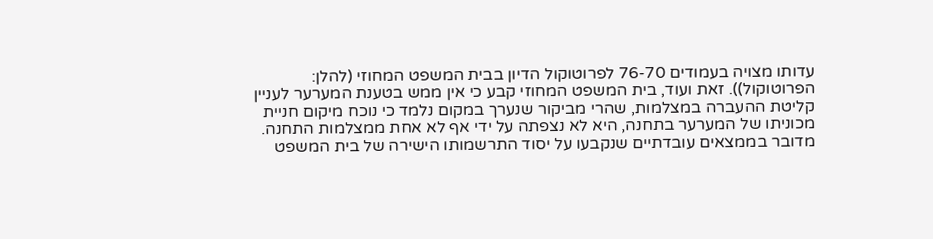עדותו מצויה בעמודים 76-70 לפרוטוקול הדיון בבית המשפט המחוזי (להלן: הפרוטוקול)). זאת ועוד, בית המשפט המחוזי קבע כי אין ממש בטענת המערער לעניין קליטת ההעברה במצלמות, שהרי מביקור שנערך במקום נלמד כי נוכח מיקום חניית מכוניתו של המערער בתחנה, היא לא נצפתה על ידי אף לא אחת ממצלמות התחנה. מדובר בממצאים עובדתיים שנקבעו על יסוד התרשמותו הישירה של בית המשפט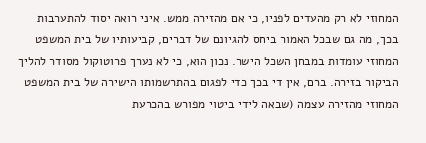המחוזי לא רק מהעדים לפניו, כי אם מהזירה ממש. איני רואה יסוד להתערבות בכך, מה גם שבכל האמור ביחס להגיונם של דברים, קביעותיו של בית המשפט המחוזי עומדות במבחן השכל הישר. נכון הוא, כי לא נערך פרוטוקול מסודר להליך הביקור בזירה. ברם, אין די בכך כדי לפגום בהתרשמותו הישירה של בית המשפט המחוזי מהזירה עצמה (שבאה לידי ביטוי מפורש בהכרעת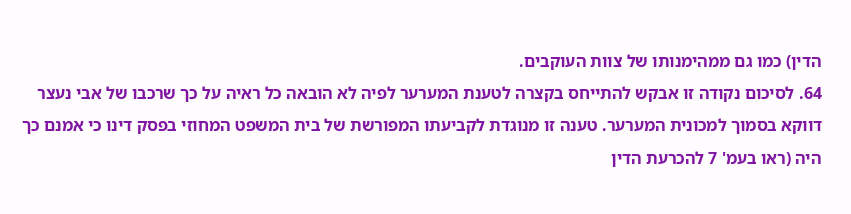הדין) כמו גם ממהימנותו של צוות העוקבים.
64. לסיכום נקודה זו אבקש להתייחס בקצרה לטענת המערער לפיה לא הובאה כל ראיה על כך שרכבו של אבי נעצר דווקא בסמוך למכונית המערער. טענה זו מנוגדת לקביעתו המפורשת של בית המשפט המחוזי בפסק דינו כי אמנם כך היה (ראו בעמ' 7 להכרעת הדין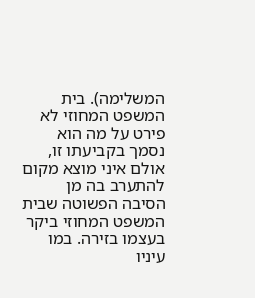המשלימה). בית המשפט המחוזי לא פירט על מה הוא נסמך בקביעתו זו, אולם איני מוצא מקום להתערב בה מן הסיבה הפשוטה שבית המשפט המחוזי ביקר בעצמו בזירה. במו עיניו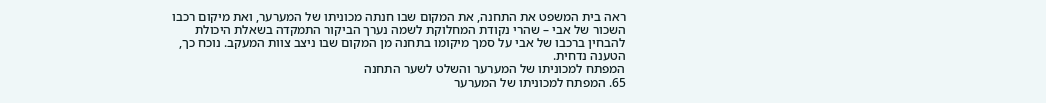ראה בית המשפט את התחנה, את המקום שבו חנתה מכוניתו של המערער, ואת מיקום רכבו השכור של אבי – שהרי נקודת המחלוקת לשמה נערך הביקור התמקדה בשאלת היכולת להבחין ברכבו של אבי על סמך מיקומו בתחנה מן המקום שבו ניצב צוות המעקב. נוכח כך, הטענה נדחית.
המפתח למכוניתו של המערער והשלט לשער התחנה
65. המפתח למכוניתו של המערער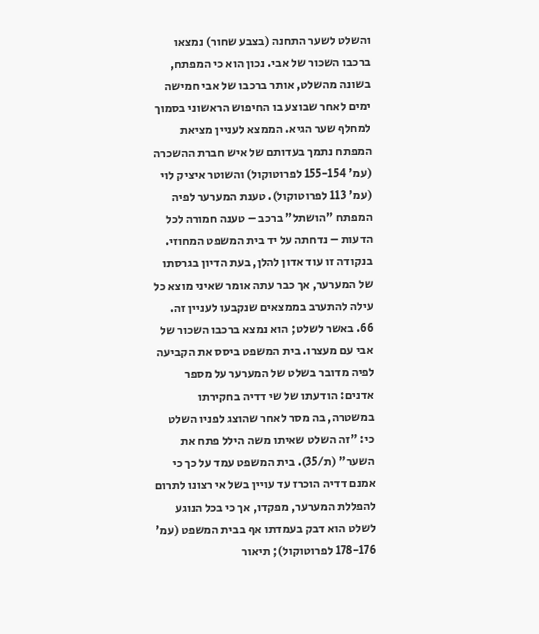והשלט לשער התחנה (בצבע שחור) נמצאו ברכבו השכור של אבי. נכון הוא כי המפתח, בשונה מהשלט, אותר ברכבו של אבי חמישה ימים לאחר שבוצע בו החיפוש הראשוני בסמוך למחלף שער הגיא. הממצא לעניין מציאת המפתח נתמך בעדותם של איש חברת ההשכרה (עמ' 155-154 לפרוטוקול) והשוטר איציק לוי (עמ' 113 לפרוטוקול). טענת המערער לפיה המפתח "הושתל" ברכב – טענה חמורה לכל הדעות – נדחתה על יד בית המשפט המחוזי. בנקודה זו עוד אדון להלן, בעת הדיון בגרסתו של המערער, אך כבר עתה אומר שאיני מוצא כל עילה להתערב בממצאים שנקבעו לעניין זה.
66. באשר לשלט; הוא נמצא ברכבו השכור של אבי עם מעצרו. בית המשפט ביסס את הקביעה לפיה מדובר בשלט של המערער על מספר אדנים: הודעתו של שי דדיה בחקירתו במשטרה, בה מסר לאחר שהוצג לפניו השלט כי: "זה השלט שאיתו משה הילל פתח את השער" (ת/35). בית המשפט עמד על כך כי אמנם דדיה הוכרז עד עויין בשל אי רצונו לתרום להפללת המערער, מפקדו, אך כי בכל הנוגע לשלט הוא דבק בעמדתו אף בבית המשפט (עמ' 178-176 לפרוטוקול); תיאור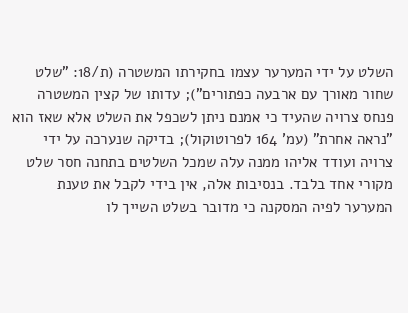השלט על ידי המערער עצמו בחקירתו המשטרה (ת/18: "שלט שחור מאורך עם ארבעה כפתורים"); עדותו של קצין המשטרה פנחס צרויה שהעיד כי אמנם ניתן לשכפל את השלט אלא שאז הוא "נראה אחרת" (עמ' 164 לפרוטוקול); בדיקה שנערכה על ידי צרויה ועודד אליהו ממנה עלה שמכל השלטים בתחנה חסר שלט מקורי אחד בלבד. בנסיבות אלה, אין בידי לקבל את טענת המערער לפיה המסקנה כי מדובר בשלט השייך לו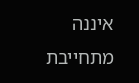איננה מתחייבת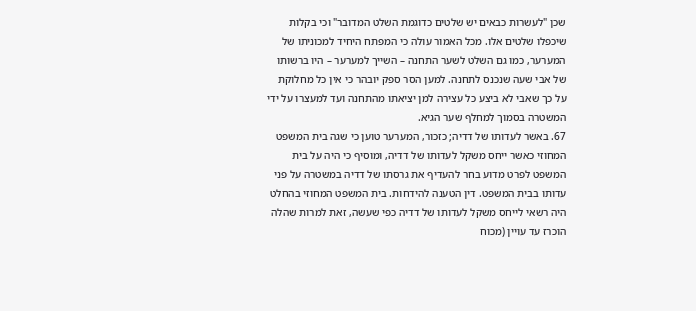שכן "לעשרות כבאים יש שלטים כדוגמת השלט המדובר" וכי בקלות שיכפלו שלטים אלו. מכל האמור עולה כי המפתח היחיד למכוניתו של המערער, כמו גם השלט לשער התחנה – השייך למערער – היו ברשותו של אבי שעה שנכנס לתחנה. למען הסר ספק יובהר כי אין כל מחלוקת על כך שאבי לא ביצע כל עצירה למן יציאתו מהתחנה ועד למעצרו על ידי המשטרה בסמוך למחלף שער הגיא.
67. באשר לעדותו של דדיה; כזכור, המערער טוען כי שגה בית המשפט המחוזי כאשר ייחס משקל לעדותו של דדיה, ומוסיף כי היה על בית המשפט לפרט מדוע בחר להעדיף את גרסתו של דדיה במשטרה על פני עדותו בבית המשפט. דין הטענה להידחות. בית המשפט המחוזי בהחלט היה רשאי לייחס משקל לעדותו של דדיה כפי שעשה, זאת למרות שהלה הוכרז עד עויין (מכוח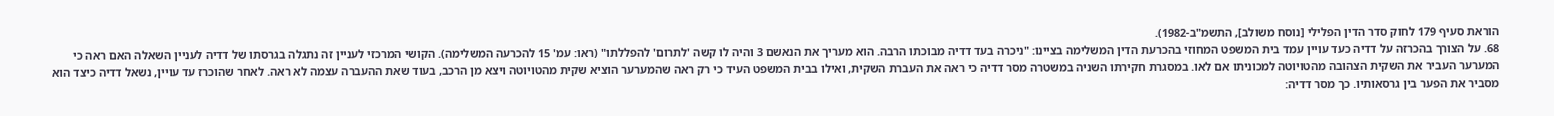הוראת סעיף 179 לחוק סדר הדין הפלילי [נוסח משולב], התשמ"ב-1982).
68. על הצורך בהכרזה על דדיה כעד עויין עמד בית המשפט המחוזי בהכרעת הדין המשלימה בציינו: "ניכרה בעד דדיה מבוכתו הרבה. הוא מעריך את הנאשם 3 והיה לו קשה 'לתרום' להפללתו" (ראו: עמ' 15 להכרעה המשלימה). הקושי המרכזי לעניין זה נתגלה בגרסתו של דדיה לעניין השאלה האם ראה כי המערער העביר את השקית הצהובה מהטויוטה למכוניתו אם לאו. במסגרת חקירתו השניה במשטרה מסר דדיה כי ראה את העברת השקית, ואילו בבית המשפט העיד כי רק ראה שהמערער הוציא שקית מהטויוטה ויצא מן הרכב, בעוד שאת ההעברה עצמה לא ראה. לאחר שהוכרז עד עויין, נשאל דדיה כיצד הוא מסביר את הפער בין גרסאותיו. כך מסר דדיה: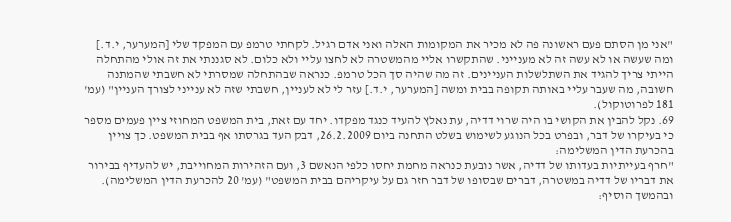"אני מן הסתם פעם ראשונה פה לא מכיר את המקומות האלה ואני אדם רגיל. לקחתי טרמפ עם המפקד שלי [המערער, י.ד.] ומה שעשה או לא עשה זה לא מענייני. שהתקשרו אליי מהמשטרה לא לחצו עליי ולא כלום. לא סגננתי את זה אולי מהתחלה הייתי צריך להגיד את השתלשלות העניינים. זה מה שהיה סך הכל טרמפ. כנראה שבהתחלה שמסרתי לא חשבתי שהמתנה חשובה, מה שעבר עליי באותה תקופה בבית ומשה [המערער, י.ד.] עזר לי לא לעניין, חשבתי שזה לא ענייני לצורך העניין" (עמ' 181 לפרוטוקול).
69. נקל להבין את הקושי בו היה שרוי דדיה, עת נאלץ להעיד כנגד מפקדו. יחד עם זאת, בית המשפט המחוזי ציין פעמים מספר כי בעיקרו של דבר, ובפרט בכל הנוגע לשימוש בשלט התחנה ביום 26.2.2009, דבק העד בגרסתו אף בבית המשפט. כך צויין בהכרעת הדין המשלימה:
"חרף בעייתיות בעדותו של דדיה, אשר נובעת כנראה מחמת יחסו כלפי הנאשם 3, ועם הזהירות המחוייבת, יש להעדיף בבירור את דבריו של דדיה במשטרה, דברים שבסופו של דבר חזר גם על עיקריהם בבית המשפט" (עמ' 20 להכרעת הדין המשלימה).
ובהמשך הוסיף: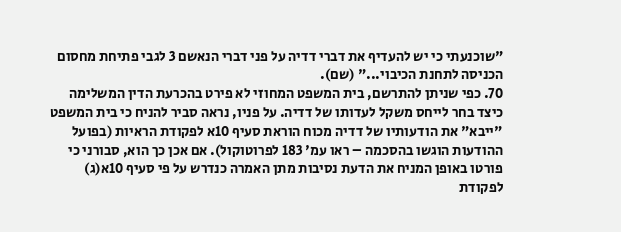"שוכנעתי כי יש להעדיף את דברי דדיה על פני דברי הנאשם 3 לגבי פתיחת מחסום הכניסה לתחנת הכיבוי..." (שם).
70. כפי שניתן להתרשם, בית המשפט המחוזי לא פירט בהכרעת הדין המשלימה כיצד בחר לייחס משקל לעדותו של דדיה. על פניו, נראה סביר להניח כי בית המשפט "ייבא" את הודעותיו של דדיה מכוח הוראת סעיף 10א לפקודת הראיות (בפועל ההודעות הוגשו בהסכמה – ראו עמ' 183 לפרוטוקול). אם אכן כך הוא, סבורני כי פורטו באופן המניח את הדעת נסיבות מתן האמרה כנדרש על פי סעיף 10א(ג) לפקודת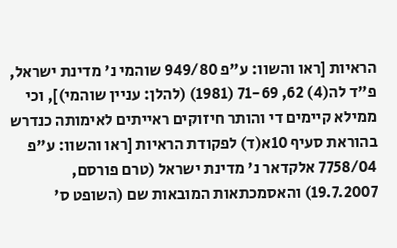הראיות [ראו והשוו: ע"פ 949/80 שוהמי נ' מדינת ישראל, פ"ד לה(4) 62, 71-69 (1981) (להלן: עניין שוהמי)], וכי ממילא קיימים די והותר חיזוקים ראייתים לאימותה כנדרש בהוראת סעיף 10א(ד) לפקודת הראיות [ראו והשוו: ע"פ 7758/04 אלקדאר נ' מדינת ישראל (טרם פורסם, 19.7.2007) והאסמכתאות המובאות שם (השופט ס'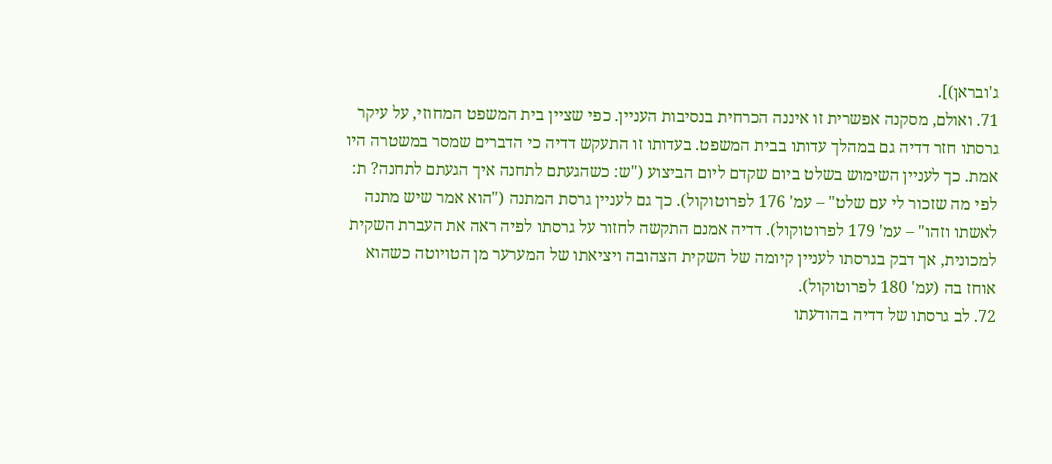ג'ובראן)].
71. ואולם, מסקנה אפשרית זו איננה הכרחית בנסיבות העניין. כפי שציין בית המשפט המחוזי, על עיקר גרסתו חזר דדיה גם במהלך עדותו בבית המשפט. בעדותו זו התעקש דדיה כי הדברים שמסר במשטרה היו אמת. כך לעניין השימוש בשלט ביום שקדם ליום הביצוע ("ש: כשהגעתם לתחנה איך הגעתם לתחנה? ת: לפי מה שזכור לי עם שלט" – עמ' 176 לפרוטוקול). כך גם לעניין גרסת המתנה ("הוא אמר שיש מתנה לאשתו וזהו" – עמ' 179 לפרוטוקול). דדיה אמנם התקשה לחזור על גרסתו לפיה ראה את העברת השקית למכונית, אך דבק בגרסתו לעניין קיומה של השקית הצהובה ויציאתו של המערער מן הטויוטה כשהוא אוחז בה (עמ' 180 לפרוטוקול).
72. לב גרסתו של דדיה בהודעתו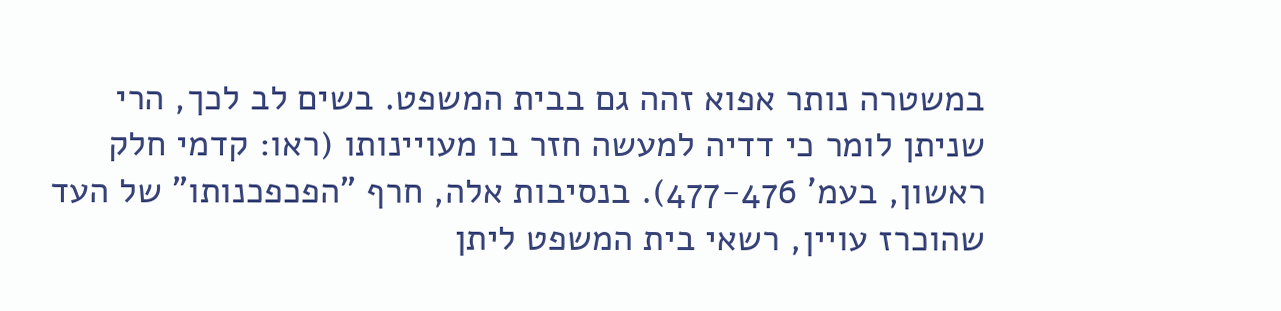במשטרה נותר אפוא זהה גם בבית המשפט. בשים לב לכך, הרי שניתן לומר כי דדיה למעשה חזר בו מעויינותו (ראו: קדמי חלק ראשון, בעמ' 477-476). בנסיבות אלה, חרף "הפכפכנותו" של העד שהוכרז עויין, רשאי בית המשפט ליתן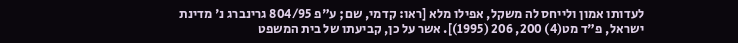לעדותו אמון ולייחס לה משקל, אפילו מלא [ראו: קדמי, שם; ע"פ 804/95 גרינברג נ' מדינת ישראל, פ"ד מט(4) 200, 206 (1995)]. אשר על כן, קביעתו של בית המשפט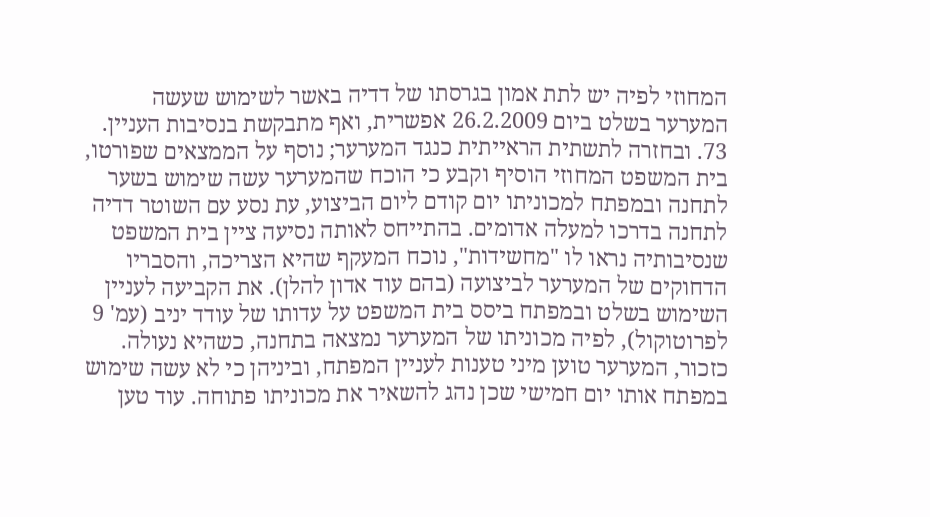המחוזי לפיה יש לתת אמון בגרסתו של דדיה באשר לשימוש שעשה המערער בשלט ביום 26.2.2009 אפשרית, ואף מתבקשת בנסיבות העניין.
73. ובחזרה לתשתית הראייתית כנגד המערער; נוסף על הממצאים שפורטו, בית המשפט המחוזי הוסיף וקבע כי הוכח שהמערער עשה שימוש בשער לתחנה ובמפתח למכוניתו יום קודם ליום הביצוע, עת נסע עם השוטר דדיה לתחנה בדרכו למעלה אדומים. בהתייחס לאותה נסיעה ציין בית המשפט שנסיבותיה נראו לו "מחשידות", נוכח המעקף שהיא הצריכה, והסבריו הדחוקים של המערער לביצועה (בהם עוד אדון להלן). את הקביעה לעניין השימוש בשלט ובמפתח ביסס בית המשפט על עדותו של עודד יניב (עמ' 9 לפרוטוקול), לפיה מכוניתו של המערער נמצאה בתחנה, כשהיא נעולה. כזכור, המערער טוען מיני טענות לעניין המפתח, וביניהן כי לא עשה שימוש במפתח אותו יום חמישי שכן נהג להשאיר את מכוניתו פתוחה. עוד טען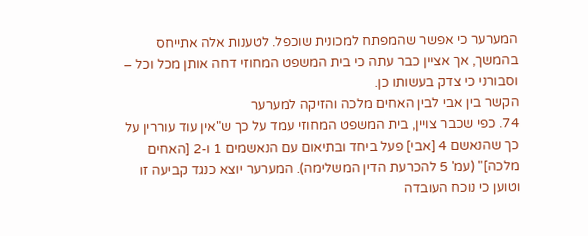המערער כי אפשר שהמפתח למכונית שוכפל. לטענות אלה אתייחס בהמשך, אך אציין כבר עתה כי בית המשפט המחוזי דחה אותן מכל וכל – וסבורני כי צדק בעשותו כן.
הקשר בין אבי לבין האחים מלכה והזיקה למערער
74. כפי שכבר צויין, בית המשפט המחוזי עמד על כך ש"אין עוד עוררין על כך שהנאשם 4 [אבי] פעל ביחד ובתיאום עם הנאשמים 1 ו-2 [האחים מלכה]" (עמ' 5 להכרעת הדין המשלימה). המערער יוצא כנגד קביעה זו וטוען כי נוכח העובדה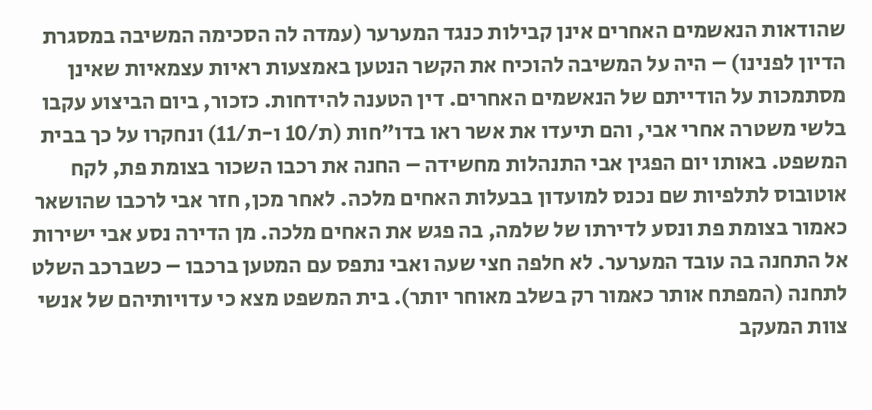שהודאות הנאשמים האחרים אינן קבילות כנגד המערער (עמדה לה הסכימה המשיבה במסגרת הדיון לפנינו) – היה על המשיבה להוכיח את הקשר הנטען באמצעות ראיות עצמאיות שאינן מסתמכות על הודייתם של הנאשמים האחרים. דין הטענה להידחות. כזכור, ביום הביצוע עקבו בלשי משטרה אחרי אבי, והם תיעדו את אשר ראו בדו"חות (ת/10 ו-ת/11) ונחקרו על כך בבית המשפט. באותו יום הפגין אבי התנהלות מחשידה – החנה את רכבו השכור בצומת פת, לקח אוטובוס לתלפיות שם נכנס למועדון בבעלות האחים מלכה. לאחר מכן, חזר אבי לרכבו שהושאר כאמור בצומת פת ונסע לדירתו של שלמה, בה פגש את האחים מלכה. מן הדירה נסע אבי ישירות אל התחנה בה עובד המערער. לא חלפה חצי שעה ואבי נתפס עם המטען ברכבו – כשברכב השלט לתחנה (המפתח אותר כאמור רק בשלב מאוחר יותר). בית המשפט מצא כי עדויותיהם של אנשי צוות המעקב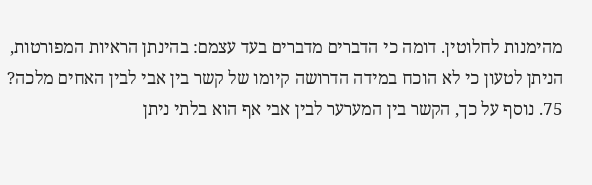מהימנות לחלוטין. דומה כי הדברים מדברים בעד עצמם: בהינתן הראיות המפורטות, הניתן לטעון כי לא הוכח במידה הדרושה קיומו של קשר בין אבי לבין האחים מלכה?
75. נוסף על כך, הקשר בין המערער לבין אבי אף הוא בלתי ניתן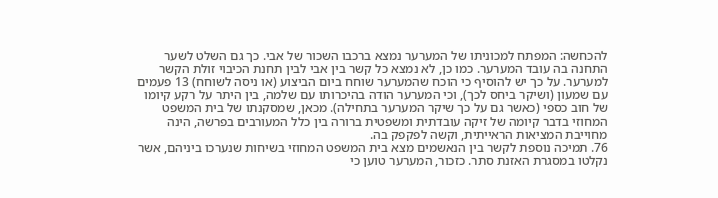להכחשה: המפתח למכוניתו של המערער נמצא ברכבו השכור של אבי. כך גם השלט לשער התחנה בה עובד המערער. כמו כן, לא נמצא כל קשר בין אבי לבין תחנת הכיבוי זולת הקשר למערער. על כך יש להוסיף כי הוכח שהמערער שוחח ביום הביצוע (או ניסה לשוחח) 13 פעמים עם שמעון (ושיקר ביחס לכך), וכי המערער הודה בהיכרותו עם שלמה, בין היתר על רקע קיומו של חוב כספי (כאשר גם על כך שיקר המערער בתחילה). מכאן, שמסקנתו של בית המשפט המחוזי בדבר קיומה של זיקה עובדתית ומשפטית ברורה בין כלל המעורבים בפרשה, הינה מחוייבת המציאות הראייתית, וקשה לפקפק בה.
76. תמיכה נוספת לקשר בין הנאשמים מצא בית המשפט המחוזי בשיחות שנערכו ביניהם, אשר נקלטו במסגרת האזנת סתר. כזכור, המערער טוען כי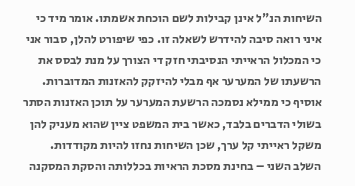השיחות הנ"ל אינן קבילות לשם הוכחת אשמתו. אומר מיד כי איני רואה סיבה להידרש לשאלה זו. כפי שיפורט להלן, סבור אני כי המכלול הראייתי הנסיבתי חזק די הצורך על מנת לבסס את הרשעתו של המערער אף מבלי להיזקק להאזנות המדוברות. אוסיף כי ממילא נסמכה הרשעת המערער על תוכן האזנות הסתר בשולי הדברים בלבד, כאשר בית המשפט ציין שהוא מעניק להן משקל ראייתי קל ערך, שכן השיחות נחזו להיות מקודדות.
השלב השני – בחינת מסכת הראיות בכללותה והסקת המסקנה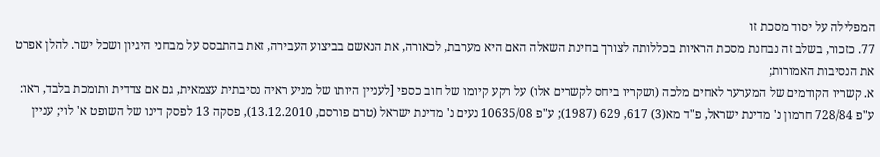המפלילה על יסוד מסכת זו
77. כזכור, בשלב זה נבחנת מסכת הראיות בכללותה לצורך בחינת השאלה האם היא מערבת, לכאורה, את הנאשם בביצוע העבירה, זאת בהתבסס על מבחני היגיון ושכל ישר. להלן אפרט את הנסיבות האמורות;
א. קשריו הקודמים של המערער לאחים מלכה (ושקריו ביחס לקשרים אלו) על רקע קיומו של חוב כספי [לעניין היותו של מניע ראיה נסיבתית עצמאית, גם אם צדדית ותומכת בלבד, ראו: ע"פ 728/84 חרמון נ' מדינת ישראל, פ"ד מא(3) 617, 629 (1987); ע"פ 10635/08 נעים נ' מדינת ישראל (טרם פורסם, 13.12.2010), פסקה 13 לפסק דינו של השופט א' לוי; עניין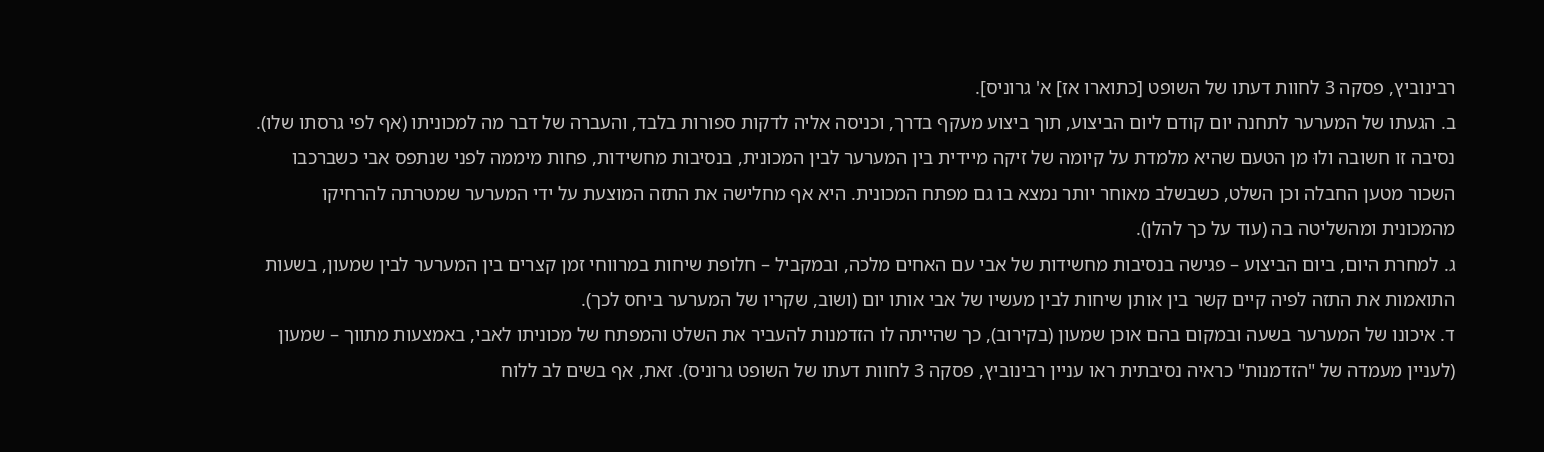רבינוביץ, פסקה 3 לחוות דעתו של השופט [כתוארו אז] א' גרוניס].
ב. הגעתו של המערער לתחנה יום קודם ליום הביצוע, תוך ביצוע מעקף בדרך, וכניסה אליה לדקות ספורות בלבד, והעברה של דבר מה למכוניתו (אף לפי גרסתו שלו). נסיבה זו חשובה ולוּ מן הטעם שהיא מלמדת על קיומה של זיקה מיידית בין המערער לבין המכונית, בנסיבות מחשידות, פחות מיממה לפני שנתפס אבי כשברכבו השכור מטען החבלה וכן השלט, כשבשלב מאוחר יותר נמצא בו גם מפתח המכונית. היא אף מחלישה את התזה המוצעת על ידי המערער שמטרתה להרחיקו מהמכונית ומהשליטה בה (עוד על כך להלן).
ג. למחרת היום, ביום הביצוע – פגישה בנסיבות מחשידות של אבי עם האחים מלכה, ובמקביל – חלופת שיחות במרווחי זמן קצרים בין המערער לבין שמעון, בשעות התואמות את התזה לפיה קיים קשר בין אותן שיחות לבין מעשיו של אבי אותו יום (ושוב, שקריו של המערער ביחס לכך).
ד. איכונו של המערער בשעה ובמקום בהם אוכן שמעון (בקירוב), כך שהייתה לו הזדמנות להעביר את השלט והמפתח של מכוניתו לאבי, באמצעות מתווך – שמעון (לעניין מעמדה של "הזדמנות" כראיה נסיבתית ראו עניין רבינוביץ, פסקה 3 לחוות דעתו של השופט גרוניס). זאת, אף בשים לב ללוח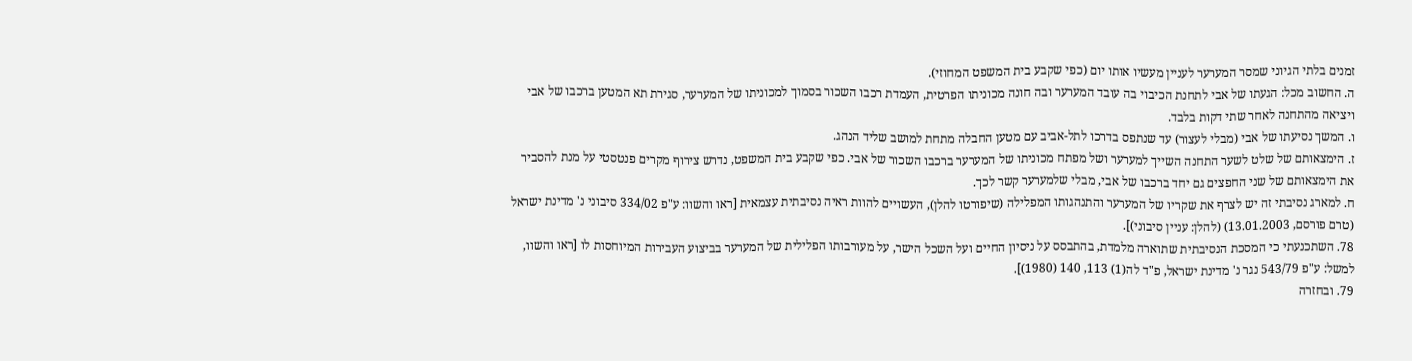זמנים בלתי הגיוני שמסר המערער לעניין מעשיו אותו יום (כפי שקבע בית המשפט המחוזי).
ה. החשוב מכל: הגעתו של אבי לתחנת הכיבוי בה עובד המערער ובה חונה מכוניתו הפרטית, העמדת רכבו השכור בסמוך למכוניתו של המערער, סגירת תא המטען ברכבו של אבי ויציאה מהתחנה לאחר שתי דקות בלבד.
ו. המשך נסיעתו של אבי (מבלי לעצור) עד שנתפס בדרכו לתל-אביב עם מטען החבלה מתחת למושב שליד הנהג.
ז. הימצאותם של שלט לשער התחנה השייך למערער ושל מפתח מכוניתו של המערער ברכבו השכור של אבי. כפי שקבע בית המשפט, נדרש צירוף מקרים פנטסטי על מנת להסביר את הימצאותם של שני החפצים גם יחד ברכבו של אבי, מבלי שלמערער קשר לכך.
ח. למארג נסיבתי זה יש לצרף את שקריו של המערער והתנהגותו המפלילה (שיפורטו להלן), העשויים להוות ראיה נסיבתית עצמאית [ראו והשוו: ע"פ 334/02 סיבוני נ' מדינת ישראל (טרם פורסם, 13.01.2003) (להלן: עניין סיבוני)].
78. השתכנעתי כי המסכת הנסיבתית שתוארה מלמדת, בהתבסס על ניסיון החיים ועל השכל הישר, על מעורבותו הפלילית של המערער בביצוע העבירות המיוחסות לו [ראו והשוו, למשל: ע"פ 543/79 נגר נ' מדינת ישראל, פ"ד לה(1) 113, 140 (1980)].
79. ובחזרה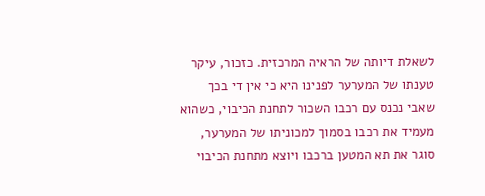לשאלת דיותה של הראיה המרכזית. כזכור, עיקר טענתו של המערער לפנינו היא כי אין די בכך שאבי נכנס עם רכבו השכור לתחנת הכיבוי, כשהוא מעמיד את רכבו בסמוך למכוניתו של המערער, סוגר את תא המטען ברכבו ויוצא מתחנת הכיבוי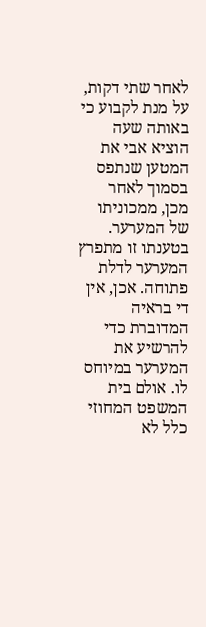לאחר שתי דקות, על מנת לקבוע כי באותה שעה הוציא אבי את המטען שנתפס בסמוך לאחר מכן, ממכוניתו של המערער. בטענתו זו מתפרץ המערער לדלת פתוחה. אכן, אין די בראיה המדוברת כדי להרשיע את המערער במיוחס לו. אולם בית המשפט המחוזי כלל לא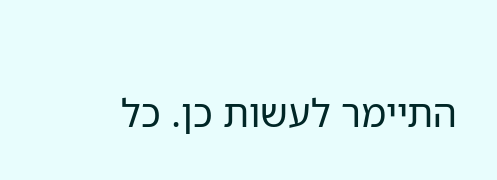התיימר לעשות כן. כל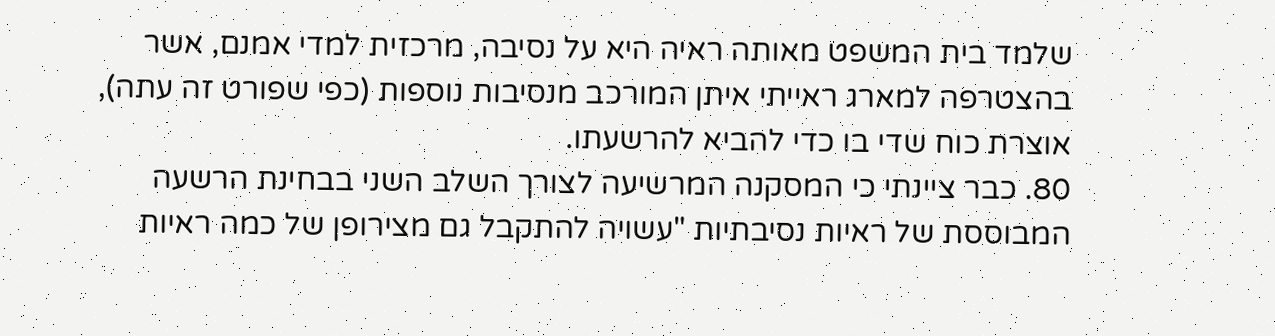שלמד בית המשפט מאותה ראיה היא על נסיבה, מרכזית למדי אמנם, אשר בהצטרפה למארג ראייתי איתן המורכב מנסיבות נוספות (כפי שפורט זה עתה), אוצרת כוח שדי בו כדי להביא להרשעתו.
80. כבר ציינתי כי המסקנה המרשיעה לצורך השלב השני בבחינת הרשעה המבוססת של ראיות נסיבתיות "עשויה להתקבל גם מצירופן של כמה ראיות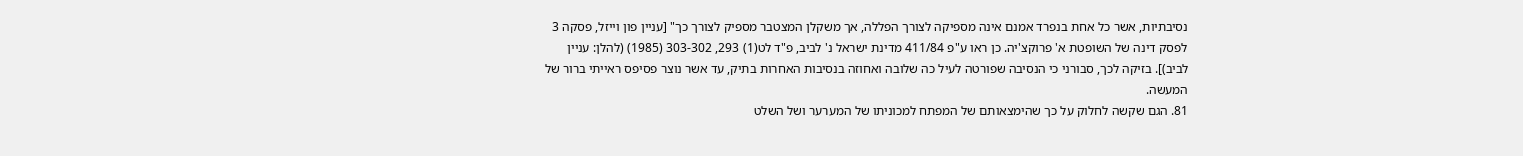נסיבתיות, אשר כל אחת בנפרד אמנם אינה מספיקה לצורך הפללה, אך משקלן המצטבר מספיק לצורך כך" [עניין פון וייזל, פסקה 3 לפסק דינה של השופטת א' פרוקצ'יה. כן ראו ע"פ 411/84 מדינת ישראל נ' לביב, פ"ד לט(1) 293, 303-302 (1985) (להלן: עניין לביב)]. בזיקה לכך, סבורני כי הנסיבה שפורטה לעיל כה שלובה ואחוזה בנסיבות האחרות בתיק, עד אשר נוצר פסיפס ראייתי ברור של המעשה.
81. הגם שקשה לחלוק על כך שהימצאותם של המפתח למכוניתו של המערער ושל השלט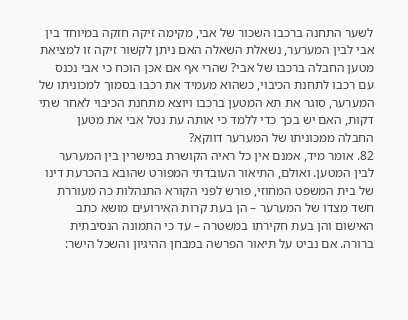לשער התחנה ברכבו השכור של אבי, מקימה זיקה חזקה במיוחד בין אבי לבין המערער, נשאלת השאלה האם ניתן לקשור זיקה זו למציאת מטען החבלה ברכבו של אבי? שהרי אף אם אכן הוכח כי אבי נכנס עם רכבו לתחנת הכיבוי, כשהוא מעמיד את רכבו בסמוך למכוניתו של המערער, סוגר את תא המטען ברכבו ויוצא מתחנת הכיבוי לאחר שתי דקות, האם יש בכך כדי ללמד כי אותה עת נטל אבי את מטען החבלה ממכוניתו של המערער דווקא?
82. אומר מיד, אמנם אין כל ראיה הקושרת במישרין בין המערער לבין המטען. ואולם, התיאור העובדתי המפורט שהובא בהכרעת דינו של בית המשפט המחוזי, פורש לפני הקורא התנהלות כה מעוררת חשד מצדו של המערער – הן בעת קרות האירועים מושא כתב האישום והן בעת חקירתו במשטרה – עד כי התמונה הנסיבתית ברורה. אם נביט על תיאור הפרשה במבחן ההיגיון והשכל הישר: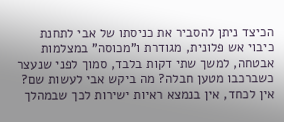הכיצד ניתן להסביר את כניסתו של אבי לתחנת כיבוי אש פלונית, מגודרת ו"מכוסה" במצלמות אבטחה, למשך שתי דקות בלבד, סמוך לפני שנעצר כשברכבו מטען חבלה? מה ביקש אבי לעשות שם? אין לכחד, אין בנמצא ראיות ישירות לכך שבמהלך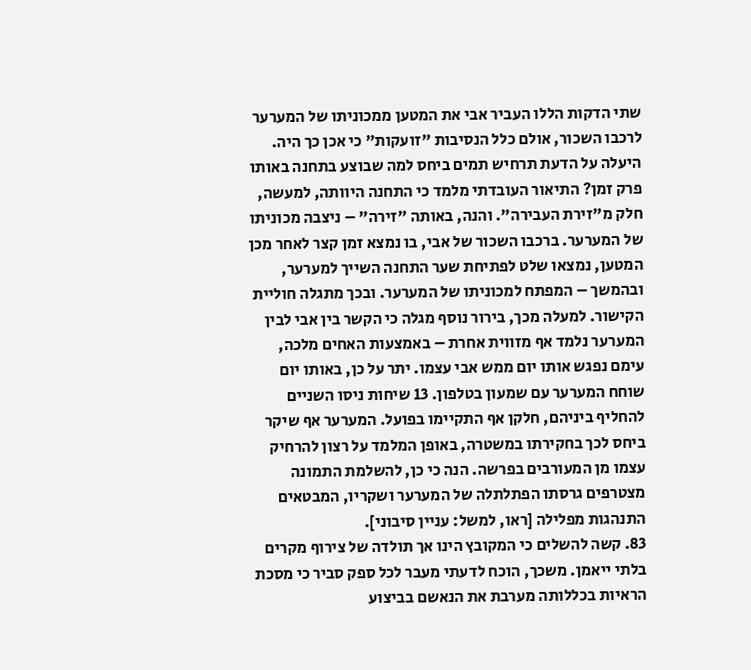שתי הדקות הללו העביר אבי את המטען ממכוניתו של המערער לרכבו השכור, אולם כלל הנסיבות "זועקות" כי אכן כך היה. היעלה על הדעת תרחיש תמים ביחס למה שבוצע בתחנה באותו פרק זמן? התיאור העובדתי מלמד כי התחנה היוותה, למעשה, חלק מ"זירת העבירה". והנה, באותה "זירה" – ניצבה מכוניתו של המערער. ברכבו השכור של אבי, בו נמצא זמן קצר לאחר מכן המטען, נמצאו שלט לפתיחת שער התחנה השייך למערער, ובהמשך – המפתח למכוניתו של המערער. ובכך מתגלה חוליית הקישור. למעלה מכך, בירור נוסף מגלה כי הקשר בין אבי לבין המערער נלמד אף מזווית אחרת – באמצעות האחים מלכה, עימם נפגש אותו יום ממש אבי עצמו. יתר על כן, באותו יום שוחח המערער עם שמעון בטלפון. 13 שיחות ניסו השניים להחליף ביניהם, חלקן אף התקיימו בפועל. המערער אף שיקר ביחס לכך בחקירתו במשטרה, באופן המלמד על רצון להרחיק עצמו מן המעורבים בפרשה. הנה כי כן, להשלמת התמונה מצטרפים גרסתו הפתלתלה של המערער ושקריו, המבטאים התנהגות מפלילה [ראו, למשל: עניין סיבוני].
83. קשה להשלים כי המקובץ הינו אך תולדה של צירוף מקרים בלתי ייאמן. משכך, הוכח לדעתי מעבר לכל ספק סביר כי מסכת הראיות בכללותה מערבת את הנאשם בביצוע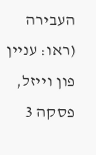העבירה (ראו: עניין פון וייזל, פסקה 3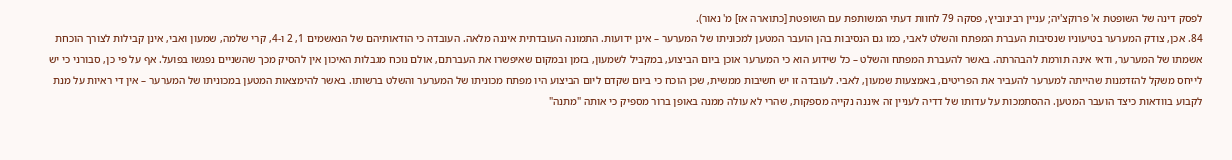לפסק דינה של השופטת א' פרוקצ'יה; עניין רבינוביץ, פסקה 79 לחוות דעתי המשותפת עם השופטת [כתוארה אז] מ' נאור).
84. אכן, צודק המערער בטיעוניו שנסיבות העברת המפתח והשלט לאבי, כמו גם הנסיבות בהן הועבר המטען למכוניתו של המערער – אינן ידועות. התמונה העובדתית איננה מלאה. העובדה כי הודאותיהם של הנאשמים 1, 2 ו-4, קרי שלמה, שמעון ואבי, אינן קבילות לצורך הוכחת אשמתו של המערער, ודאי אינה תורמת להבהרתה. באשר להעברת המפתח והשלט – כל שידוע הוא כי המערער אוכן ביום הביצוע, במקביל לשמעון, בזמן ובמקום שאיפשרו את העברתם, אולם נוכח מגבלות האיכון אין להסיק מכך שהשניים נפגשו בפועל. אף על פי כן, סבורני כי יש לייחס משקל להזדמנות שהייתה למערער להעביר את הפריטים, באמצעות שמעון, לאבי. לעובדה זו יש חשיבות ממשית, שכן הוכח כי ביום שקדם ליום הביצוע היו מפתח מכוניתו של המערער והשלט ברשותו. באשר להימצאות המטען במכוניתו של המערער – אין די ראיות על מנת לקבוע בוודאות כיצד הועבר המטען. ההסתמכות על עדותו של דדיה לעניין זה איננה נקייה מספקות, שהרי לא עולה ממנה באופן ברור מספיק כי אותה "מתנה"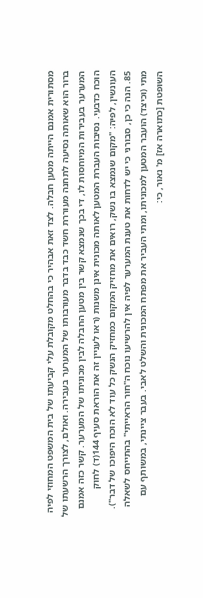מסתורית אמנם הייתה מטען חבלה. לצד זאת אבהיר כי בהחלט מקובלת עלי קביעתו של בית המשפט המחוזי לפיה ברור הוא שאותה נסיעה לתחנה מעוררת חשד כבד בדבר מעורבותו של המערער בעבירה. ואולם, לצורך הרשעתו של המערער בעבירות המיוחסות לו, די בכך שנמצא קשר בין מטען החבלה לבין מכוניתו של המערער. קשר כזה אמנם הוכח כדבעי. נסיבות העברת המטען לאותה מכונית אינן משנות (ראו לעניין זה את הוראת סעיף 144(ד) לחוק העונשין, לפיה: "מקום שנמצא בו נשק, רואים את מחזיק המקום כמחזיק הנשק כל עוד לא הוכח היפוכו של דבר").
85. הנה כי כן, סבורני כי יש לדחות את טענת המערער לפיה אין להרשיעו נוכח ה"חור הראייתי" בהתייחס לשאלה מתי (וכיצד) הועבר המטען למכוניתו, ומתי העביר את מפתח המכונית והשלט לאבי. בעבר ציינתי, במשותף עם השופטת [כתוארה אז] מ' נאור, כי: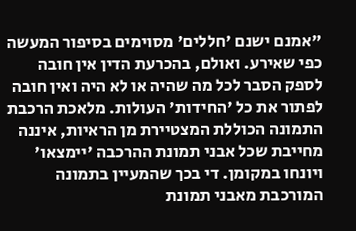"אמנם ישנם 'חללים' מסוימים בסיפור המעשה כפי שאירע. ואולם, בהכרעת הדין אין חובה לספק הסבר לכל מה שהיה או לא היה ואין חובה לפתור את כל 'החידות' העולות. מלאכת הרכבת התמונה הכוללת המצטיירת מן הראיות, איננה מחייבת שכל אבני תמונת ההרכבה 'יימצאו' ויונחו במקומן. די בכך שהמעיין בתמונה המורכבת מאבני תמונת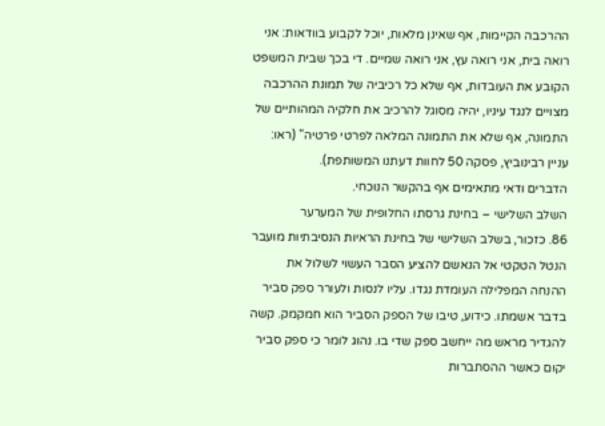ההרכבה הקיימות, אף שאינן מלאות, יוכל לקבוע בוודאות: אני רואה בית, אני רואה עץ, אני רואה שמיים. די בכך שבית המשפט הקובע את העובדות, אף שלא כל רכיביה של תמונת ההרכבה מצויים לנגד עיניו, יהיה מסוגל להרכיב את חלקיה המהותיים של התמונה, אף שלא את התמונה המלאה לפרטי פרטיה" (ראו: עניין רבינוביץ, פסקה 50 לחוות דעתנו המשותפת).
הדברים ודאי מתאימים אף בהקשר הנוכחי.
השלב השלישי – בחינת גרסתו החלופית של המערער
86. כזכור, בשלב השלישי של בחינת הראיות הנסיבתיות מועבר הנטל הטקטי אל הנאשם להציע הסבר העשוי לשלול את ההנחה המפלילה העומדת נגדו. עליו לנסות ולעורר ספק סביר בדבר אשמתו. כידוע, טיבו של הספק הסביר הוא חמקמק. קשה להגדיר מראש מה ייחשב ספק שדי בו. נהוג לומר כי ספק סביר יקום כאשר ההסתברות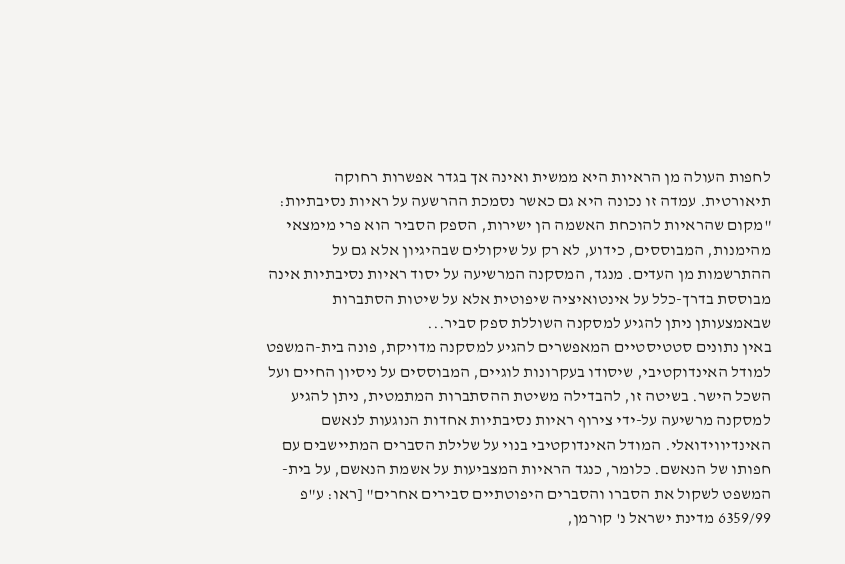לחפות העולה מן הראיות היא ממשית ואינה אך בגדר אפשרות רחוקה תיאורטית. עמדה זו נכונה היא גם כאשר נסמכת ההרשעה על ראיות נסיבתיות:
"מקום שהראיות להוכחת האשמה הן ישירות, הספק הסביר הוא פרי מימצאי מהימנות, המבוססים, כידוע, לא רק על שיקולים שבהיגיון אלא גם על ההתרשמות מן העדים. מנגד, המסקנה המרשיעה על יסוד ראיות נסיבתיות אינה מבוססת בדרך-כלל על אינטואיציה שיפוטית אלא על שיטות הסתברות שבאמצעותן ניתן להגיע למסקנה השוללת ספק סביר...
באין נתונים סטטיסטיים המאפשרים להגיע למסקנה מדויקת, פונה בית-המשפט למודל האינדוקטיבי, שיסודו בעקרונות לוגיים, המבוססים על ניסיון החיים ועל השכל הישר. בשיטה זו, להבדילה משיטת ההסתברות המתמטית, ניתן להגיע למסקנה מרשיעה על-ידי צירוף ראיות נסיבתיות אחדות הנוגעות לנאשם האינדיווידואלי. המודל האינדוקטיבי בנוי על שלילת הסברים המתיישבים עם חפותו של הנאשם. כלומר, כנגד הראיות המצביעות על אשמת הנאשם, על בית-המשפט לשקול את הסברו והסברים היפוטתיים סבירים אחרים" [ראו: ע"פ 6359/99 מדינת ישראל נ' קורמן,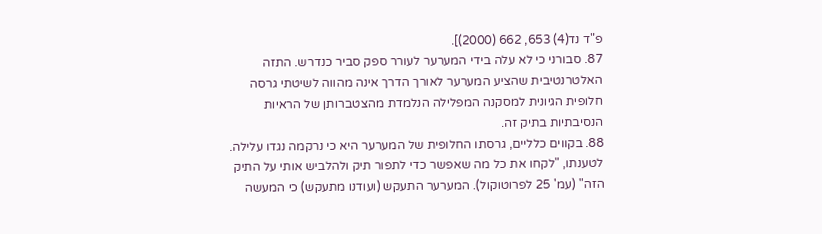פ"ד נד(4) 653, 662 (2000)].
87. סבורני כי לא עלה בידי המערער לעורר ספק סביר כנדרש. התזה האלטרנטיבית שהציע המערער לאורך הדרך אינה מהווה לשיטתי גרסה חלופית הגיונית למסקנה המפלילה הנלמדת מהצטברותן של הראיות הנסיבתיות בתיק זה.
88. בקווים כלליים, גרסתו החלופית של המערער היא כי נרקמה נגדו עלילה. לטענתו, "לקחו את כל מה שאפשר כדי לתפור תיק ולהלביש אותי על התיק הזה" (עמ' 25 לפרוטוקול). המערער התעקש (ועודנו מתעקש) כי המעשה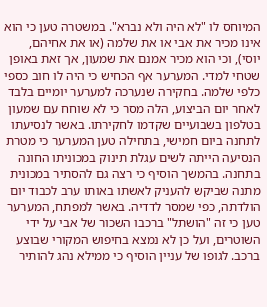המיוחס לו "לא היה ולא נברא". במשטרה טען כי הוא אינו מכיר את אבי או את שלמה (או את אחיהם, יוסי), וכי הוא מכיר אמנם את שמעון, אך זאת באופן שטחי למדי. המערער אף הכחיש כי היה לו חוב כספי כלפי שלמה. בחקירה שנערכה למערער יומיים בלבד לאחר יום הביצוע, הלה מסר כי לא שוחח עם שמעון בטלפון בשבועיים שקדמו לחקירתו. באשר לנסיעתו לתחנה ביום חמישי, בתחילה טען המערער כי מטרת הנסיעה הייתה לשים עגלת תינוק במכוניתו החונה בתחנה. בהמשך הוסיף כי רצה גם להסתיר במכונית מתנה שביקש להעניק לאשתו באותו ערב לכבוד יום הולדתה, כפי שמסר לדדיה. באשר למפתח, המערער טען כי זה "הושתל" ברכבו השכור של אבי על ידי השוטרים, ועל כן לא נמצא בחיפוש המקורי שבוצע ברכב. לגופו של עניין הוסיף כי ממילא נהג להותיר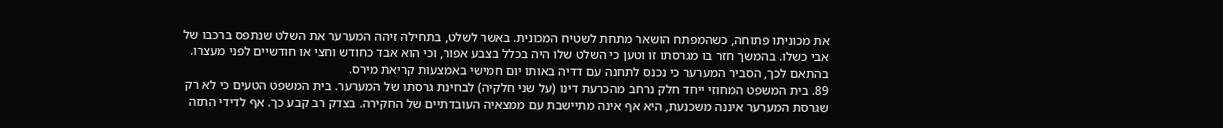את מכוניתו פתוחה, כשהמפתח הושאר מתחת לשטיח המכונית. באשר לשלט, בתחילה זיהה המערער את השלט שנתפס ברכבו של אבי כשלו. בהמשך חזר בו מגרסתו זו וטען כי השלט שלו היה בכלל בצבע אפור, וכי הוא אבד כחודש וחצי או חודשיים לפני מעצרו. בהתאם לכך, הסביר המערער כי נכנס לתחנה עם דדיה באותו יום חמישי באמצעות קריאת מירס.
89. בית המשפט המחוזי ייחד חלק נרחב מהכרעת דינו (על שני חלקיה) לבחינת גרסתו של המערער. בית המשפט הטעים כי לא רק שגרסת המערער איננה משכנעת, היא אף אינה מתיישבת עם ממצאיה העובדתיים של החקירה. בצדק רב קבע כך. אף לדידי התזה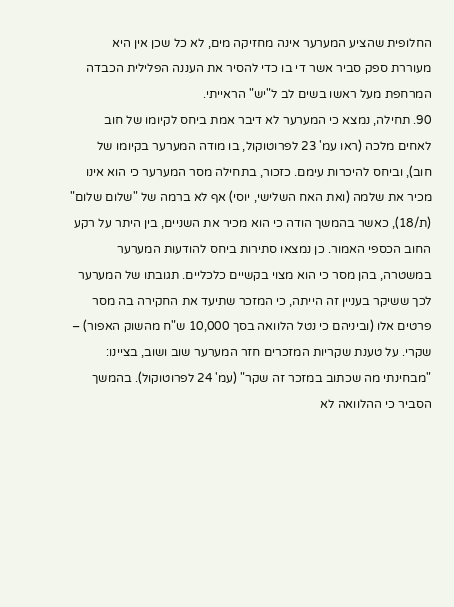החלופית שהציע המערער אינה מחזיקה מים, לא כל שכן אין היא מעוררת ספק סביר אשר די בו כדי להסיר את העננה הפלילית הכבדה המרחפת מעל ראשו בשים לב ל"יש" הראייתי.
90. תחילה, נמצא כי המערער לא דיבר אמת ביחס לקיומו של חוב לאחים מלכה (ראו עמ' 23 לפרוטוקול, בו מודה המערער בקיומו של חוב), וביחס להיכרות עימם. כזכור, בתחילה מסר המערער כי הוא אינו מכיר את שלמה (ואת האח השלישי, יוסי) אף לא ברמה של "שלום שלום" (ת/18), כאשר בהמשך הודה כי הוא מכיר את השניים, בין היתר על רקע החוב הכספי האמור. כן נמצאו סתירות ביחס להודעות המערער במשטרה, בהן מסר כי הוא מצוי בקשיים כלכליים. תגובתו של המערער לכך ששיקר בעניין זה הייתה, כי המזכר שתיעד את החקירה בה מסר פרטים אלו (וביניהם כי נטל הלוואה בסך 10,000 ש"ח מהשוק האפור) – שקרי. על טענת שקריות המזכרים חזר המערער שוב ושוב, בציינו: "מבחינתי מה שכתוב במזכר זה שקר" (עמ' 24 לפרוטוקול). בהמשך הסביר כי ההלוואה לא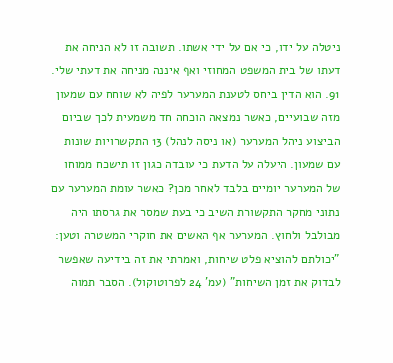ניטלה על ידו, כי אם על ידי אשתו. תשובה זו לא הניחה את דעתו של בית המשפט המחוזי ואף איננה מניחה את דעתי שלי.
91. הוא הדין ביחס לטענת המערער לפיה לא שוחח עם שמעון מזה שבועיים, כאשר נמצאה הוכחה חד משמעית לכך שביום הביצוע ניהל המערער (או ניסה לנהל) 13 התקשרויות שונות עם שמעון. היעלה על הדעת כי עובדה כגון זו תישכח ממוחו של המערער יומיים בלבד לאחר מכן? כאשר עומת המערער עם נתוני מחקר התקשורת השיב כי בעת שמסר את גרסתו היה מבולבל ולחוץ. המערער אף האשים את חוקרי המשטרה וטען: "יכולתם להוציא פלט שיחות, ואמרתי את זה בידיעה שאפשר לבדוק את זמן השיחות" (עמ' 24 לפרוטוקול). הסבר תמוה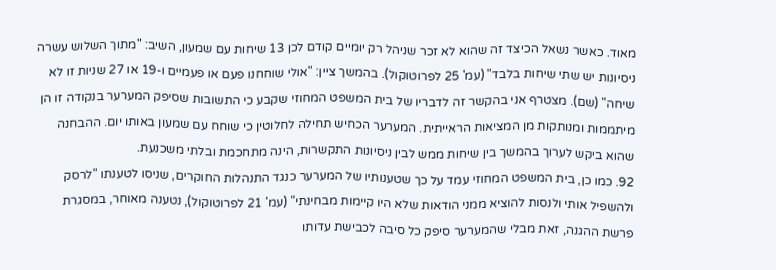מאוד. כאשר נשאל הכיצד זה שהוא לא זכר שניהל רק יומיים קודם לכן 13 שיחות עם שמעון, השיב: "מתוך השלוש עשרה ניסיונות יש שתי שיחות בלבד" (עמ' 25 לפרוטוקול). בהמשך ציין: "אולי שוחחנו פעם או פעמיים ו-19 או 27 שניות זו לא שיחה" (שם). מצטרף אני בהקשר זה לדבריו של בית המשפט המחוזי שקבע כי התשובות שסיפק המערער בנקודה זו הן מיתממות ומנותקות מן המציאות הראייתית. המערער הכחיש תחילה לחלוטין כי שוחח עם שמעון באותו יום. ההבחנה שהוא ביקש לערוך בהמשך בין שיחות ממש לבין ניסיונות התקשרות, הינה מתחכמת ובלתי משכנעת.
92. כמו כן, בית המשפט המחוזי עמד על כך שטענותיו של המערער כנגד התנהלות החוקרים, שניסו לטענתו "לרסק ולהשפיל אותי ולנסות להוציא ממני הודאות שלא היו קיימות מבחינתי" (עמ' 21 לפרוטוקול), נטענה מאוחר, במסגרת פרשת ההגנה, זאת מבלי שהמערער סיפק כל סיבה לכבישת עדותו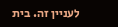לעניין זה. בית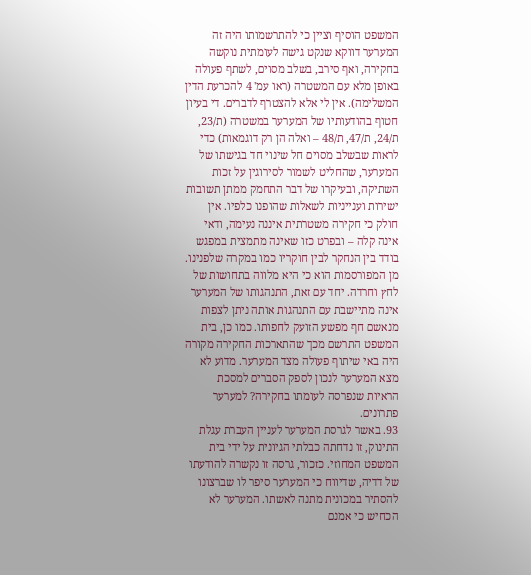המשפט הוסיף וציין כי להתרשמותו היה זה המערער דווקא שנקט גישה לעומתית נוקשה בחקירה, ואף סירב, בשלב מסוים, לשתף פעולה באופן מלא עם המשטרה (ראו עמ' 4 להכרעת הדין המשלימה). אין לי אלא להצטרף לדברים. די בעיון חטוף בהודעותיו של המערער במשטרה (ת/23, ת/24, ת/47, ת/48 – ואלה הן רק דוגמאות) כדי לראות שבשלב מסוים חל שינוי חד בגישתו של המערער, שהחליט לשמור לסירוגין על זכות השתיקה, ובעיקרו של דבר התחמק ממתן תשובות ישירות וענייניות לשאלות שהופנו כלפיו. אין חולק כי חקירה משטרתית איננה נעימה, ודאי אינה קלה – ובפרט כזו שאינה מתמצית במפגש בודד בין הנחקר לבין חוקריו כמו במקרה שלפנינו. מן המפורסמות הוא כי היא מלווה בתחושות של לחץ וחרדה. יחד עם זאת, התנהגותו של המערער אינה מתיישבת עם התנהגות אותה ניתן לצפות מנאשם חף מפשע הזועק לחפותו. כמו כן, בית המשפט התרשם מכך שהתארכות החקירה מקורה היה באי שיתוף פעולה מצד המערער. מדוע לא מצא המערער לנכון לספק הסברים למסכת הראיות שנפרסה לעומתו בחקירה? למערער פתרונים.
93. באשר לגרסת המערער לעניין העברת עגלת התינוק, זו נדחתה כבלתי הגיונית על ידי בית המשפט המחוזי. כזכור, גרסה זו נקשרה להודעתו של דדיה, שדיווח כי המערער סיפר לו שברצונו להסתיר במכונית מתנה לאשתו. המערער לא הכחיש כי אמנם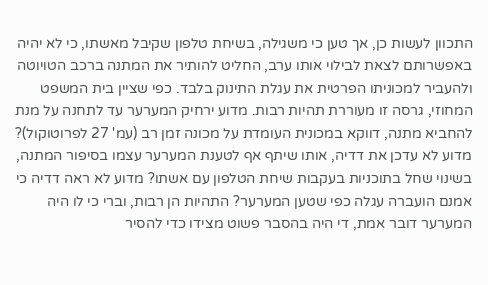התכוון לעשות כן, אך טען כי משגילה, בשיחת טלפון שקיבל מאשתו, כי לא יהיה באפשרותם לצאת לבילוי אותו ערב, החליט להותיר את המתנה ברכב הטויוטה ולהעביר למכוניתו הפרטית את עגלת התינוק בלבד. כפי שציין בית המשפט המחוזי, גרסה זו מעוררת תהיות רבות. מדוע ירחיק המערער עד לתחנה על מנת להחביא מתנה, דווקא במכונית העומדת על מכונה זמן רב (עמ' 27 לפרוטוקול)? מדוע לא עדכן את דדיה, אותו שיתף אף לטענת המערער עצמו בסיפור המתנה, בשינוי שחל בתוכניות בעקבות שיחת הטלפון עם אשתו? מדוע לא ראה דדיה כי אמנם הועברה עגלה כפי שטען המערער? התהיות הן רבות, וברי כי לו היה המערער דובר אמת, די היה בהסבר פשוט מצידו כדי להסיר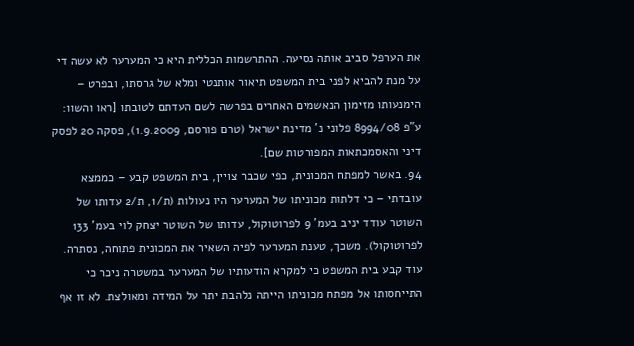את הערפל סביב אותה נסיעה. ההתרשמות הכללית היא כי המערער לא עשה די על מנת להביא לפני בית המשפט תיאור אותנטי ומלא של גרסתו, ובפרט – הימנעותו מזימון הנאשמים האחרים בפרשה לשם העדתם לטובתו [ראו והשוו: ע"פ 8994/08 פלוני נ' מדינת ישראל (טרם פורסם, 1.9.2009), פסקה 20 לפסק דיני והאסמכתאות המפורטות שם].
94. באשר למפתח המכונית, כפי שכבר צויין, בית המשפט קבע – כממצא עובדתי – כי דלתות מכוניתו של המערער היו נעולות (ת/1, ת/2 עדותו של השוטר עודד יניב בעמ' 9 לפרוטוקול, עדותו של השוטר יצחק לוי בעמ' 133 לפרוטוקול). משכך, טענת המערער לפיה השאיר את המכונית פתוחה, נסתרה. עוד קבע בית המשפט כי למקרא הודעותיו של המערער במשטרה ניכר כי התייחסותו אל מפתח מכוניתו הייתה נלהבת יתר על המידה ומאולצת. לא זו אף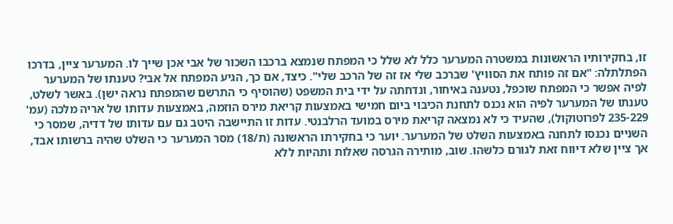זו, בחקירותיו הראשונות במשטרה המערער כלל לא שלל כי המפתח שנמצא ברכבו השכור של אבי אכן שייך לו. המערער ציין, בדרכו הפתלתלה: "אם זה פותח את הסוויץ' שברכב שלי אז זה של הרכב שלי". כיצד, אם כך, הגיע המפתח אל אבי? טענתו של המערער לפיה אפשר כי המפתח שוכפל, נטענה באיחור, ונדחתה על ידי בית המשפט (שהוסיף כי התרשם שהמפתח נראה ישן). באשר לשלט, טענתו של המערער לפיה הוא נכנס לתחנת הכיבוי ביום חמישי באמצעות קריאת מירס הוזמה, באמצעות עדותו של אריה מלכה (עמ' 235-229 לפרוטוקול), שהעיד כי לא נמצאה קריאת מירס במועד הרלבנטי. עדות זו התיישבה היטב גם עם עדותו של דדיה, שמסר כי השניים נכנסו לתחנה באמצעות השלט של המערער. יוער כי בחקירתו הראשונה (ת/18) מסר המערער כי השלט שהיה ברשותו אבד, אך ציין שלא דיווח זאת לגורם כלשהו. שוב, מותירה הגרסה שאלות ותהיות ללא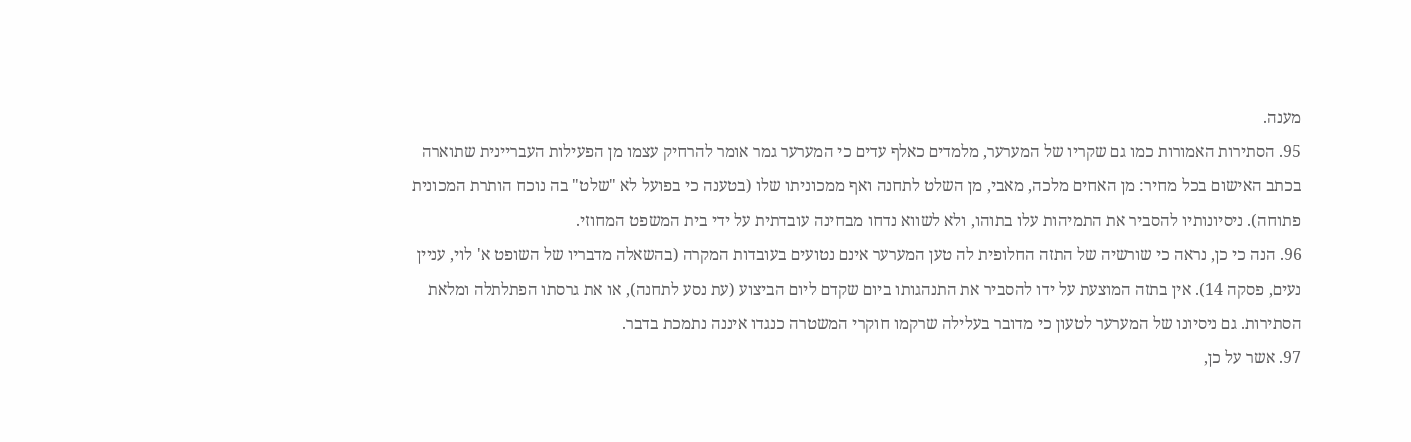מענה.
95. הסתירות האמורות כמו גם שקריו של המערער, מלמדים כאלף עדים כי המערער גמר אומר להרחיק עצמו מן הפעילות העבריינית שתוארה בכתב האישום בכל מחיר: מן האחים מלכה, מאבי, מן השלט לתחנה ואף ממכוניתו שלו (בטענה כי בפועל לא "שלט" בה נוכח הותרת המכונית פתוחה). ניסיונותיו להסביר את התמיהות עלו בתוהו, ולא לשווא נדחו מבחינה עובדתית על ידי בית המשפט המחוזי.
96. הנה כי כן, נראה כי שורשיה של התזה החלופית לה טען המערער אינם נטועים בעובדות המקרה (בהשאלה מדבריו של השופט א' לוי, עניין נעים, פסקה 14). אין בתזה המוצעת על ידו להסביר את התנהגותו ביום שקדם ליום הביצוע (עת נסע לתחנה), או את גרסתו הפתלתלה ומלאת הסתירות. גם ניסיונו של המערער לטעון כי מדובר בעלילה שרקמו חוקרי המשטרה כנגדו איננה נתמכת בדבר.
97. אשר על כן,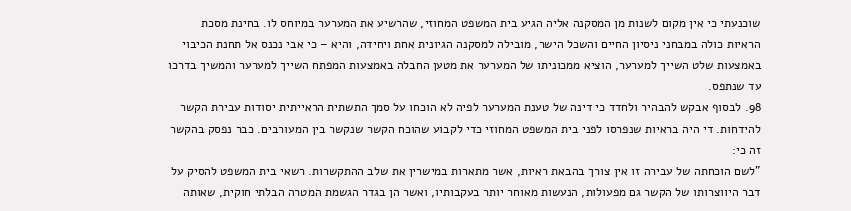שוכנעתי כי אין מקום לשנות מן המסקנה אליה הגיע בית המשפט המחוזי, שהרשיע את המערער במיוחס לו. בחינת מסכת הראיות כולה במבחני ניסיון החיים והשכל הישר, מובילה למסקנה הגיונית אחת ויחידה, והיא – כי אבי נכנס אל תחנת הכיבוי באמצעות שלט השייך למערער, הוציא ממכוניתו של המערער את מטען החבלה באמצעות המפתח השייך למערער והמשיך בדרכו עד שנתפס.
98. לבסוף אבקש להבהיר ולחדד כי דינה של טענת המערער לפיה לא הוכחו על סמך התשתית הראייתית יסודות עבירת הקשר להידחות. די היה בראיות שנפרסו לפני בית המשפט המחוזי כדי לקבוע שהוכח הקשר שנקשר בין המעורבים. כבר נפסק בהקשר זה כי:
"לשם הוכחתה של עבירה זו אין צורך בהבאת ראיות, אשר מתארות במישרין את שלב ההתקשרות. רשאי בית המשפט להסיק על דבר היווצרותו של הקשר גם מפעולות, הנעשות מאוחר יותר בעקבותיו, ואשר הן בגדר הגשמת המטרה הבלתי חוקית, שאותה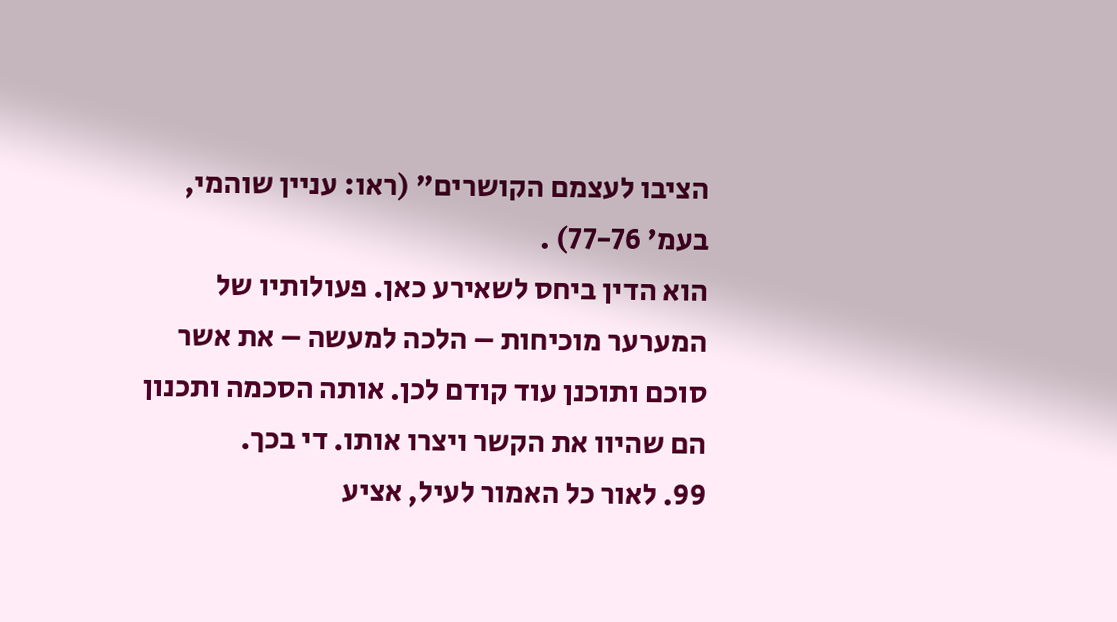הציבו לעצמם הקושרים" (ראו: עניין שוהמי, בעמ' 77-76) .
הוא הדין ביחס לשאירע כאן. פעולותיו של המערער מוכיחות – הלכה למעשה – את אשר סוכם ותוכנן עוד קודם לכן. אותה הסכמה ותכנון הם שהיוו את הקשר ויצרו אותו. די בכך.
99. לאור כל האמור לעיל, אציע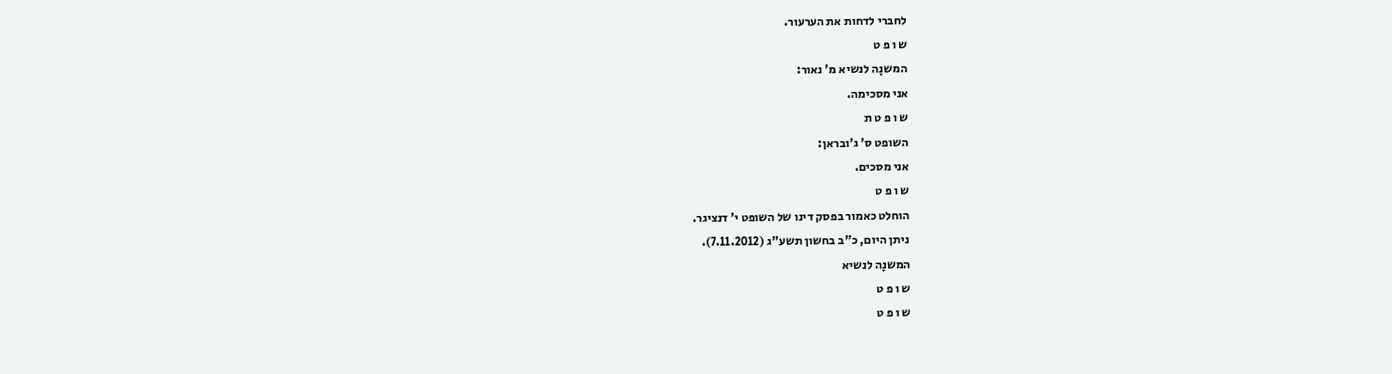לחברי לדחות את הערעור.
ש ו פ ט
המשנָה לנשיא מ' נאור:
אני מסכימה.
ש ו פ ט ת
השופט ס' ג'ובראן:
אני מסכים.
ש ו פ ט
הוחלט כאמור בפסק דינו של השופט י' דנציגר.
ניתן היום, כ"ב בחשון תשע"ג (7.11.2012).
המשנָה לנשיא
ש ו פ ט
ש ו פ ט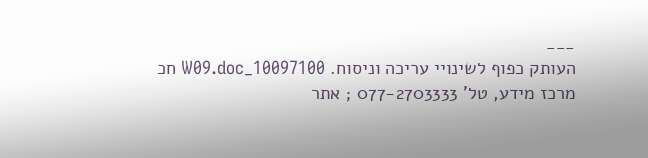___
העותק כפוף לשינויי עריכה וניסוח. 10097100_W09.doc חכ
מרכז מידע, טל' 077-2703333 ; אתר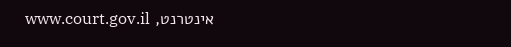אינטרנט, www.court.gov.il